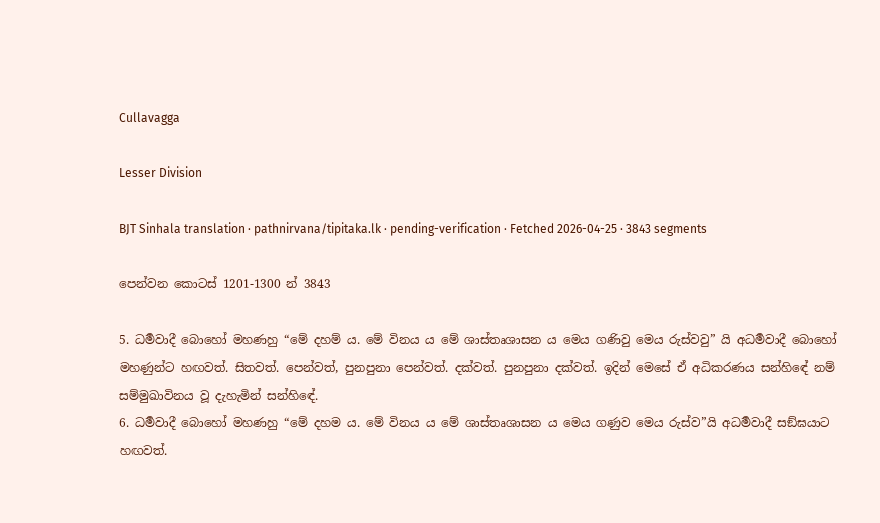Cullavagga

Lesser Division

BJT Sinhala translation · pathnirvana/tipitaka.lk · pending-verification · Fetched 2026-04-25 · 3843 segments

පෙන්වන කොටස් 1201-1300 න් 3843

5. ධර්‍මවාදී බොහෝ මහණහු “මේ දහම් ය. මේ විනය ය මේ ශාස්තෘශාසන ය මෙය ගණිවු මෙය රුස්වවු” යි අධර්‍මවාදී බොහෝ මහණුන්ට හඟවත්. සිතවත්. පෙන්වත්, පුනපුනා පෙන්වත්. දක්වත්. පුනපුනා දක්වත්. ඉදින් මෙසේ ඒ අධිකරණය සන්හිඳේ නම් සම්මුඛාවිනය වූ දැහැමින් සන්හිඳේ.
6. ධර්‍මවාදී බොහෝ මහණහු “මේ දහම ය. මේ විනය ය මේ ශාස්තෘශාසන ය මෙය ගණුව මෙය රුස්ව”යි අධර්‍මවාදී සඞ්ඝයාට හඟවත්.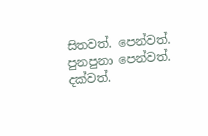සිතවත්. පෙන්වත්. පුනපුනා පෙන්වත්. දක්වත්.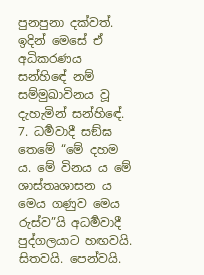පුනපුනා දක්වත්. ඉදින් මෙසේ ඒ අධිකරණය සන්හිඳේ නම් සම්මුඛාවිනය වූ දැහැමින් සන්හිඳේ.
7. ධර්‍මවාදී සඞ්ඝ තෙමේ “මේ දහම ය. මේ විනය ය මේ ශාස්තෘශාසන ය මෙය ගණුව මෙය රුස්ව”යි අධර්‍මවාදී පුද්ගලයාට හඟවයි. සිතවයි. පෙන්වයි.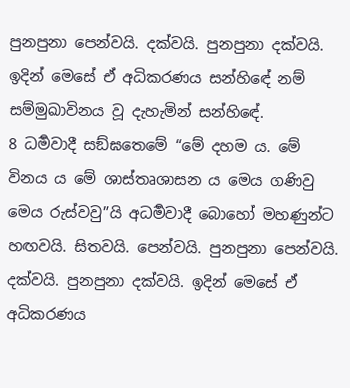පුනපුනා පෙන්වයි. දක්වයි. පුනපුනා දක්වයි. ඉදින් මෙසේ ඒ අධිකරණය සන්හිඳේ නම් සම්මුඛාවිනය වූ දැහැමින් සන්හිඳේ.
8 ධර්‍මවාදී සඞ්ඝතෙමේ “මේ දහම ය. මේ විනය ය මේ ශාස්තෘශාසන ය මෙය ගණිවු මෙය රුස්වවු”යි අධර්‍මවාදී බොහෝ මහණුන්ට හඟවයි. සිතවයි. පෙන්වයි. පුනපුනා පෙන්වයි. දක්වයි. පුනපුනා දක්වයි. ඉදින් මෙසේ ඒ අධිකරණය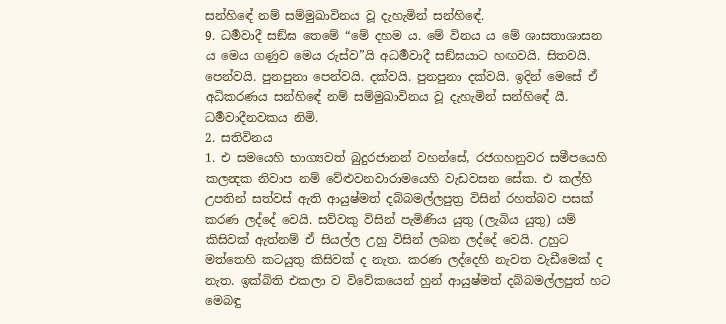සන්හිඳේ නම් සම්මුඛාවිනය වූ දැහැමින් සන්හිඳේ.
9. ධර්‍මවාදී සඞ්ඝ තෙමේ “මේ දහම ය. මේ විනය ය මේ ශාසතාශාසන ය මෙය ගණුව මෙය රුස්ව”යි අධර්‍මවාදී සඞ්ඝයාට හඟවයි. සිතවයි. පෙන්වයි. පුනපුනා පෙන්වයි. දක්වයි. පුනපුනා දක්වයි. ඉදින් මෙසේ ඒ අධිකරණය සන්හිඳේ නම් සම්මුඛාවිනය වූ දැහැමින් සන්හිඳේ යී.
ධර්‍මවාදීනවකය නිමි.
2. සතිවිනය
1. එ සමයෙහි භාග්‍යවත් බුදුරජානන් වහන්සේ, රජගහනුවර සමීපයෙහි කලන්‍දක නිවාප නම් වේළුවනවාරාමයෙහි වැඩවසන සේක. එ කල්හි උපතින් සත්වස් ඇති ආයුෂ්මත් දබ්බමල්ලපුත්‍ර විසින් රහත්බව පසක් කරණ ලද්දේ වෙයි. සව්වකු විසින් පැමිණිය යුතු (ලැබිය යුතු) යම් කිසිවක් ඇත්නම් ඒ සියල්ල උහු විසින් ලබන ලද්දේ වෙයි. උහුට මත්තෙහි කටයුතු කිසිවක් ද නැත. කරණ ලද්දෙහි නැවත වැඩීමෙක් ද නැත. ඉක්බිති එකලා ව විවේකයෙන් හුන් ආයුෂ්මත් දබ්බමල්ලපුත් හට මෙබඳු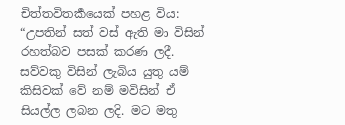චිත්තවිතර්‍කයෙක් පහළ විය: “උපතින් සත් වස් ඇති මා විසින් රහත්බව පසක් කරණ ලදී. සව්වකු විසින් ලැබිය යුතු යම් කිසිවක් වේ නම් මවිසින් ඒ සියල්ල ලබන ලදි. මට මතු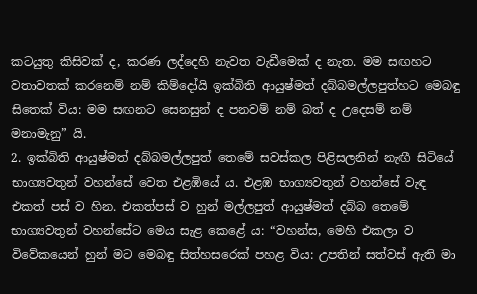කටයුතු කිසිවක් ද, කරණ ලද්දෙහි නැවත වැඩීමෙක් ද නැත. මම සඟහට වතාවතක් කරනෙම් නම් කිම්දෝයි ඉක්බිති ආයුෂ්මත් දබ්බමල්ලපුත්හට මෙබඳු සිතෙක් විය: මම සඟනට සෙනසුන් ද පනවම් නම් බත් ද උදෙසම් නම් මනාමැනු” යි.
2. ඉක්බිති ආයුෂ්මත් දබ්බමල්ලපුත් තෙමේ සවස්කල පිළිසලනින් නැඟී සිටියේ භාග්‍යවතුන් වහන්සේ වෙත එළඹියේ ය. එළඹ භාග්‍යවතුන් වහන්සේ වැඳ එකත් පස් ව හින. එකත්පස් ව හුන් මල්ලපුත් ආයුෂ්මත් දබ්බ තෙමේ භාග්‍යවතුන් වහන්සේට මෙය සැළ කෙළේ ය: “වහන්ස, මෙහි එකලා ව විවේකයෙන් හුන් මට මෙබඳු සිත්හසරෙක් පහළ විය: උපතින් සත්වස් ඇති මා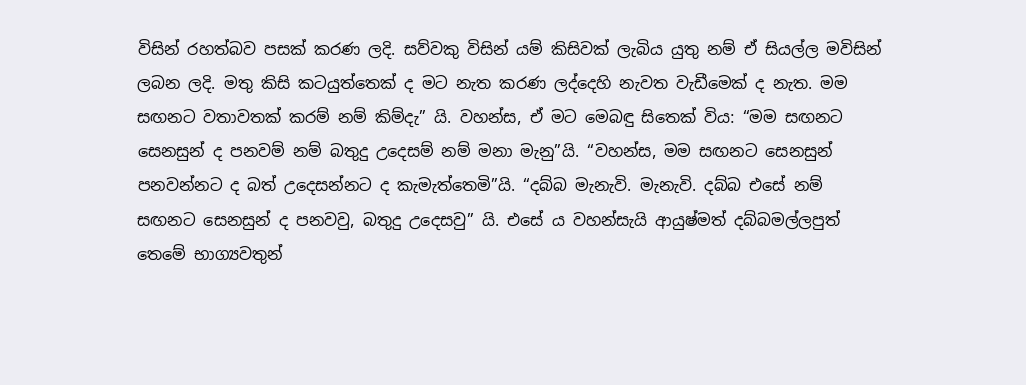විසින් රහත්බව පසක් කරණ ලදි. සව්වකු විසින් යම් කිසිවක් ලැබිය යුතු නම් ඒ සියල්ල මවිසින් ලබන ලදි. මතු කිසි කටයුත්තෙක් ද මට නැත කරණ ලද්දෙහි නැවත වැඩීමෙක් ද නැත. මම සඟනට වතාවතක් කරම් නම් කිම්දැ” යි. වහන්ස, ඒ මට මෙබඳු සිතෙක් විය: “මම සඟනට සෙනසුන් ද පනවම් නම් බතුදු උදෙසම් නම් මනා මැනු”යි. “වහන්ස, මම සඟනට සෙනසුන් පනවන්නට ද බත් උදෙසන්නට ද කැමැත්තෙමි”යි. “දබ්බ මැනැවි. මැනැවි. දබ්බ එසේ නම් සඟනට සෙනසුන් ද පනවවු, බතුදු උදෙසවු” යි. එසේ ය වහන්සැයි ආයුෂ්මත් දබ්බමල්ලපුත් තෙමේ භාග්‍යවතුන්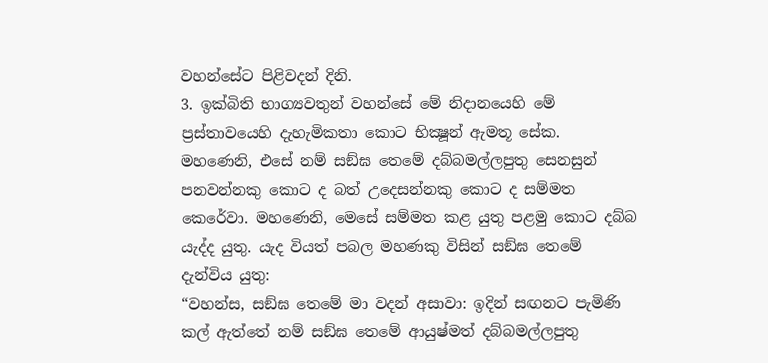වහන්සේට පිළිවදන් දිනි.
3. ඉක්බිති භාග්‍යවතුන් වහන්සේ මේ නිදානයෙහි මේ ප්‍රස්තාවයෙහි දැහැමිකතා කොට භික්‍ෂූන් ඇමතූ සේක. මහණෙනි, එසේ නම් සඞ්ඝ තෙමේ දබ්බමල්ලපුතු සෙනසුන් පනවන්නකු කොට ද බත් උදෙසන්නකු කොට ද සම්මත කෙරේවා. මහණෙනි, මෙසේ සම්මත කළ යුතු පළමු කොට දබ්බ යැද්ද යුතු. යැද වියත් පබල මහණකු විසින් සඞ්ඝ තෙමේ දැන්විය යුතු:
“වහන්ස, සඞ්ඝ තෙමේ මා වදන් අසාවා: ඉදින් සඟනට පැමිණි කල් ඇත්තේ නම් සඞ්ඝ තෙමේ ආයුෂ්මත් දබ්බමල්ලපුතු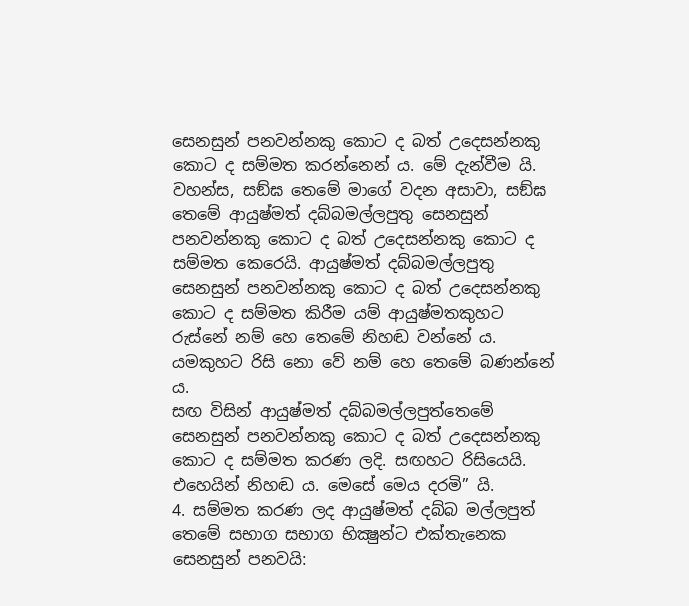සෙනසුන් පනවන්නකු කොට ද බත් උදෙසන්නකු කොට ද සම්මත කරන්නෙන් ය. මේ දැන්වීම යි.
වහන්ස, සඞ්ඝ තෙමේ මාගේ වදන අසාවා, සඞ්ඝ තෙමේ ආයුෂ්මත් දබ්බමල්ලපුතු සෙනසුන් පනවන්නකු කොට ද බත් උදෙසන්නකු කොට ද සම්මත කෙරෙයි. ආයුෂ්මත් දබ්බමල්ලපුතු සෙනසුන් පනවන්නකු කොට ද බත් උදෙසන්නකු කොට ද සම්මත කිරීම යම් ආයුෂ්මතකුහට රුස්නේ නම් හෙ තෙමේ නිහඬ වන්නේ ය. යමකුහට රිසි නො වේ නම් හෙ තෙමේ බණන්නේ ය.
සඟ විසින් ආයුෂ්මත් දබ්බමල්ලපුත්තෙමේ සෙනසුන් පනවන්නකු කොට ද බත් උදෙසන්නකු කොට ද සම්මත කරණ ලදි. සඟහට රිසියෙයි. එහෙයින් නිහඬ ය. මෙසේ මෙය දරමි” යි.
4. සම්මත කරණ ලද ආයුෂ්මත් දබ්බ මල්ලපුත් තෙමේ සභාග සභාග භික්‍ෂුන්ට එක්තැනෙක සෙනසුන් පනවයි: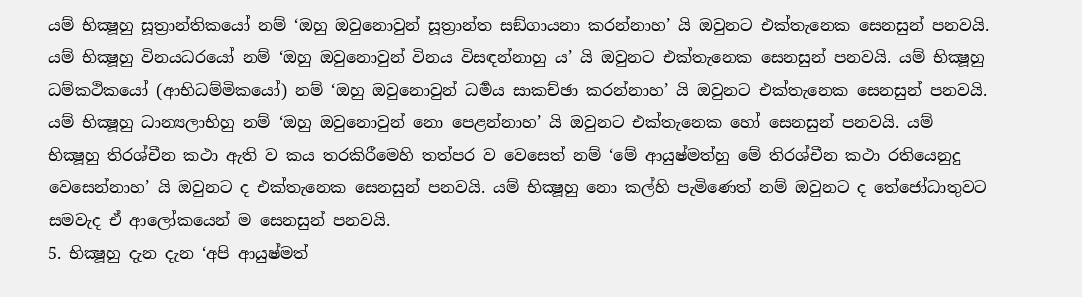යම් භික්‍ෂූහු සූත්‍රාන්තිකයෝ නම් ‘ඔහු ඔවුනොවුන් සූත්‍රාන්ත සඞ්ගායනා කරන්නාහ’ යි ඔවුනට එක්තැනෙක සෙනසුන් පනවයි. යම් භික්‍ෂූහු විනයධරයෝ නම් ‘ඔහු ඔවුනොවුන් විනය විසඳන්නාහු ය’ යි ඔවුනට එක්තැනෙක සෙනසුන් පනවයි. යම් භික්‍ෂූහු ධම්කථිකයෝ (ආභිධම්මිකයෝ) නම් ‘ඔහු ඔවුනොවුන් ධර්‍මය සාකච්ඡා කරන්නාහ’ යි ඔවුනට එක්තැනෙක සෙනසුන් පනවයි. යම් භික්‍ෂූහු ධාන්‍යලාභිහු නම් ‘ඔහු ඔවුනොවුන් නො පෙළන්නාහ’ යි ඔවුනට එක්තැනෙක හෝ සෙනසුන් පනවයි. යම් භික්‍ෂූහු තිරශ්චීන කථා ඇති ව කය තරකිරීමෙහි තත්පර ව වෙසෙත් නම් ‘මේ ආයුෂ්මත්හු මේ තිරශ්චීන කථා රතියෙනුදු වෙසෙන්නාහ’ යි ඔවුනට ද එක්තැනෙක සෙනසුන් පනවයි. යම් භික්‍ෂූහු නො කල්හි පැමිණෙත් නම් ඔවුනට ද තේජෝධාතුවට සමවැද ඒ ආලෝකයෙන් ම සෙනසුන් පනවයි.
5. භික්‍ෂූහු දැන දැන ‘අපි ආයුෂ්මත්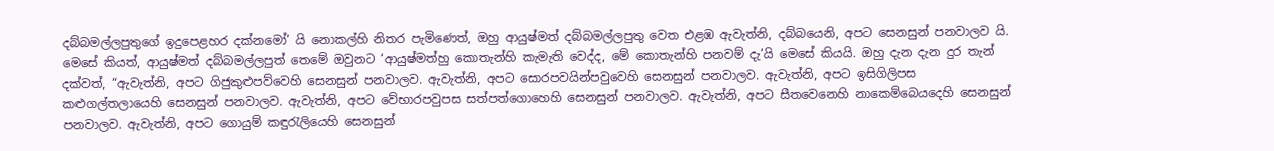දබ්බමල්ලපුතුගේ ඉදුපෙළහර දක්නමෝ’ යි නොකල්හි නිතර පැමිණෙත්, ඔහු ආයුෂ්මත් දබ්බමල්ලපුතු වෙත එළඹ ඇවැත්නි, දබ්බයෙනි, අපට සෙනසුන් පනවාලව යි. මෙසේ කියත්, ආයුෂ්මත් දබ්බමල්ලපුත් තෙමේ ඔවුනට ‘ආයුෂ්මත්හු කොතැන්හි කැමැති වෙද්ද, මේ කොතැන්හි පනවම් දැ’යි මෙසේ කියයි. ඔහු දැන දැන දුර තැන් දක්වත්, “ඇවැත්නි, අපට ගිජුකුළුපව්වෙහි සෙනසුන් පනවාලව. ඇවැත්නි, අපට සොරපවයින්පවුවෙහි සෙනසුන් පනවාලව. ඇවැත්නි, අපට ඉසිගිලිපස කළුගල්තලායෙහි සෙනසුන් පනවාලව. ඇවැත්නි, අපට වේභාරපවුපස සත්පත්ගොහෙහි සෙනසුන් පනවාලව. ඇවැත්නි, අපට සීතවෙනෙහි නාකෙම්බෙයදෙහි සෙනසුන් පනවාලව. ඇවැත්නි, අපට ගොයුම් කඳුරැලියෙහි සෙනසුන්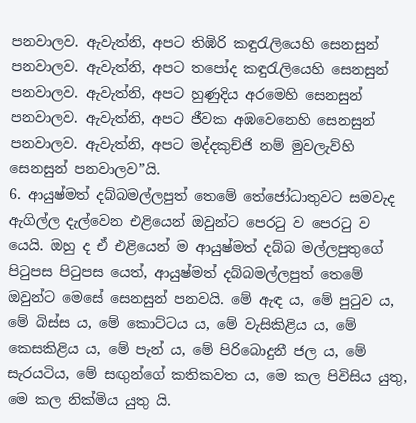පනවාලව. ඇවැත්නි, අපට තිඹිරි කඳුරැලියෙහි සෙනසුන් පනවාලව. ඇවැත්නි, අපට තපෝද කඳුරැලියෙහි සෙනසුන් පනවාලව. ඇවැත්නි, අපට හුණුදිය අරමෙහි සෙනසුන් පනවාලව. ඇවැත්නි, අපට ජීවක අඹවෙනෙහි සෙනසුන් පනවාලව. ඇවැත්නි, අපට මද්දකුච්ජි නම් මුවලැව්හි සෙනසුන් පනවාලව”යි.
6. ආයුෂ්මත් දබ්බමල්ලපුත් තෙමේ තේජෝධාතුවට සමවැද ඇගිල්ල දැල්වෙන එළියෙන් ඔවුන්ට පෙරටු ව පෙරටු ව යෙයි. ඔහු ද ඒ එළියෙන් ම ආයුෂ්මත් දබ්බ මල්ලපුතුගේ පිටුපස පිටුපස යෙත්, ආයුෂ්මත් දබ්බමල්ලපුත් තෙමේ ඔවුන්ට මෙසේ සෙනසුන් පනවයි. මේ ඇඳ ය, මේ පුටුව ය, මේ බිස්ස ය, මේ කොට්ටය ය, මේ වැසිකිළිය ය, මේ කෙසකිළිය ය, මේ පැන් ය, මේ පිරිබොදුනී ජල ය, මේ සැරයටිය, මේ සඟුන්ගේ කතිකවත ය, මෙ කල පිවිසිය යුතු, මෙ කල නික්මිය යුතු යි.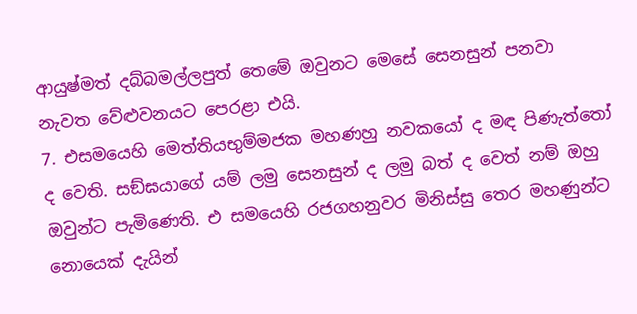ආයුෂ්මත් දබ්බමල්ලපුත් තෙමේ ඔවුනට මෙසේ සෙනසුන් පනවා නැවත වේළුවනයට පෙරළා එයි.
7. එසමයෙහි මෙත්තියභුම්මජක මහණහු නවකයෝ ද මඳ පිණැත්තෝ ද වෙති. සඞ්ඝයාගේ යම් ලමු සෙනසුන් ද ලමු බත් ද වෙත් නම් ඔහු ඔවුන්ට පැමිණෙති. එ සමයෙහි රජගහනුවර මිනිස්සු තෙර මහණුන්ට නොයෙක් දැයින්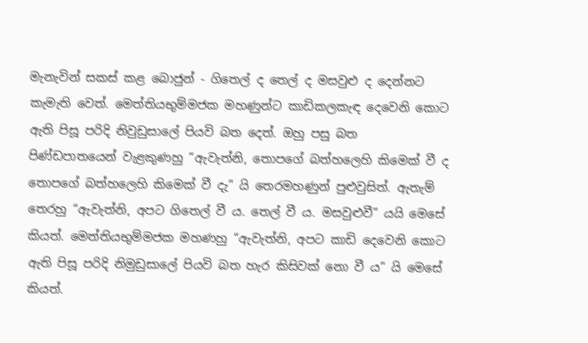මැනැවින් සකස් කළ බොජුන් - ගිතෙල් ද තෙල් ද මසවුළු ද දෙන්නට කැමැති වෙත්. මෙත්තියභුම්මජක මහණුන්ට කාඩිකලකැඳ දෙවෙනි කොට ඇති පිසූ පරිදි නිවුඩුසාලේ පියවි බත දෙත්. ඔහු පසු බත පිණ්ඩපාතයෙන් වැළකුණහු “ඇවැත්නි, තොපගේ බත්හලෙහි කිමෙක් වී ද තොපගේ බත්හලෙහි කිමෙක් වී දැ” යි තෙරමහණුන් පුළුවුසිත්. ඇතැම් තෙරහු “ඇවැත්නි, අපට ගිතෙල් වී ය. තෙල් වී ය. මසවුළුවී” යයි මෙසේ කියත්. මෙත්තියභුම්මජක මහණහු “ඇවැත්නි, අපට කාඩි දෙවෙනි කොට ඇති පිසූ පරිදි නිමුඩුසාලේ පියවි බත හැර කිසිවක් නො වී ය” යි මෙසේ කියත්.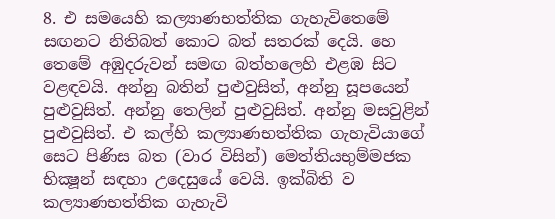8. එ සමයෙහි කල්‍යාණභත්තික ගැහැවිතෙමේ සඟනට නිතිබත් කොට බත් සතරක් දෙයි. හෙ තෙමේ අඹුදරුවන් සමඟ බත්හලෙහි එළඹ සිට වළඳවයි. අන්නු බතින් පුළුවුසිත්, අන්නු සූපයෙන් පුළුවුසිත්. අන්නු තෙලින් පුළුවුසිත්. අන්නු මසවුළින් පුළුවුසිත්. එ කල්හි කල්‍යාණභත්තික ගැහැවියාගේ සෙට පිණිස බත (වාර විසින්) මෙත්තියභුම්මජක භික්‍ෂූන් සඳහා උදෙසුයේ වෙයි. ඉක්බිති ව කල්‍යාණභත්තික ගැහැවි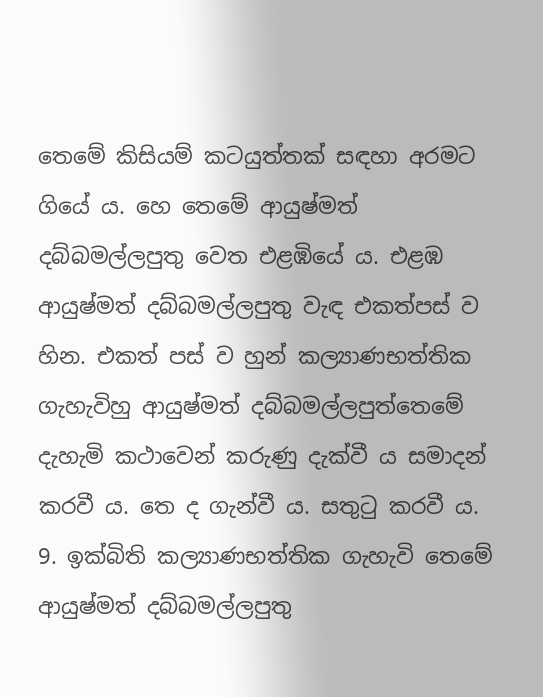තෙමේ කිසියම් කටයුත්තක් සඳහා අරමට ගියේ ය. හෙ තෙමේ ආයුෂ්මත් දබ්බමල්ලපුතු වෙත එළඹියේ ය. එළඹ ආයුෂ්මත් දබ්බමල්ලපුතු වැඳ එකත්පස් ව හින. එකත් පස් ව හුන් කල්‍යාණභත්තික ගැහැවිහු ආයුෂ්මත් දබ්බමල්ලපුත්තෙමේ දැහැමි කථාවෙන් කරුණු දැක්වී ය සමාදන් කරවී ය. තෙ ද ගැන්වී ය. සතුටු කරවී ය.
9. ඉක්බිති කල්‍යාණභත්තික ගැහැවි තෙමේ ආයුෂ්මත් දබ්බමල්ලපුතු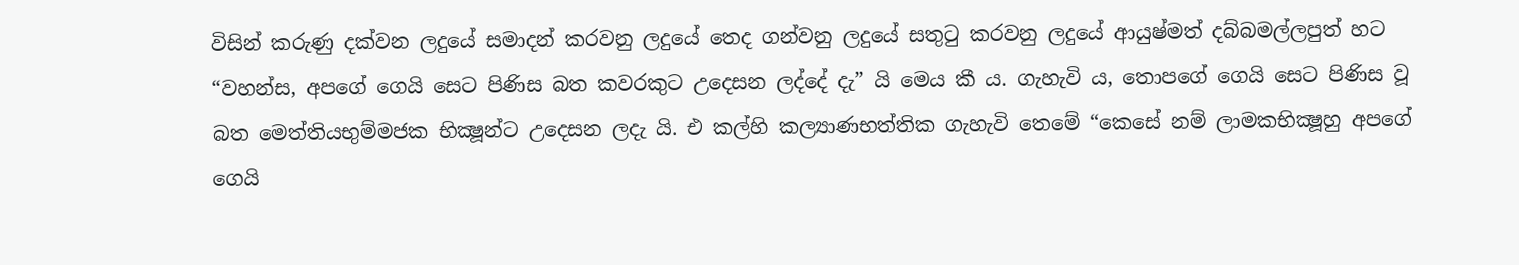විසින් කරුණු දක්වන ලදුයේ සමාදන් කරවනු ලදුයේ තෙද ගන්වනු ලදුයේ සතුටු කරවනු ලදුයේ ආයුෂ්මත් දබ්බමල්ලපුත් හට “වහන්ස, අපගේ ගෙයි සෙට පිණිස බත කවරකුට උදෙසන ලද්දේ දැ” යි මෙය කී ය. ගැහැවි ය, තොපගේ ගෙයි සෙට පිණිස වූ බත මෙත්තියභුම්මජක භික්‍ෂූන්ට උදෙසන ලදැ යි. එ කල්හි කල්‍යාණභත්තික ගැහැවි තෙමේ “කෙසේ නම් ලාමකභික්‍ෂූහු අපගේ ගෙයි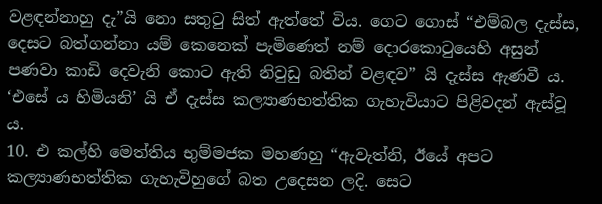වළඳන්නාහු දැ”යි නො සතුටු සිත් ඇත්තේ විය. ගෙට ගොස් “එම්බල දැස්ස, දෙසට බත්ගන්නා යම් කෙනෙක් පැමිණෙත් නම් දොරකොටුයෙහි අසුන් පණවා කාඩි දෙවැනි කොට ඇති නිවුඩු බතින් වළඳව” යි දැස්ස ඇණවී ය. ‘එසේ ය හිමියනි’ යි ඒ දැස්ස කල්‍යාණභත්තික ගැහැවියාට පිළිවදන් ඇස්වූ ය.
10. එ කල්හි මෙත්තිය භුම්මජක මහණහු “ඇවැත්නි, ඊයේ අපට කල්‍යාණභත්තික ගැහැවිහුගේ බත උදෙසන ලදි. සෙට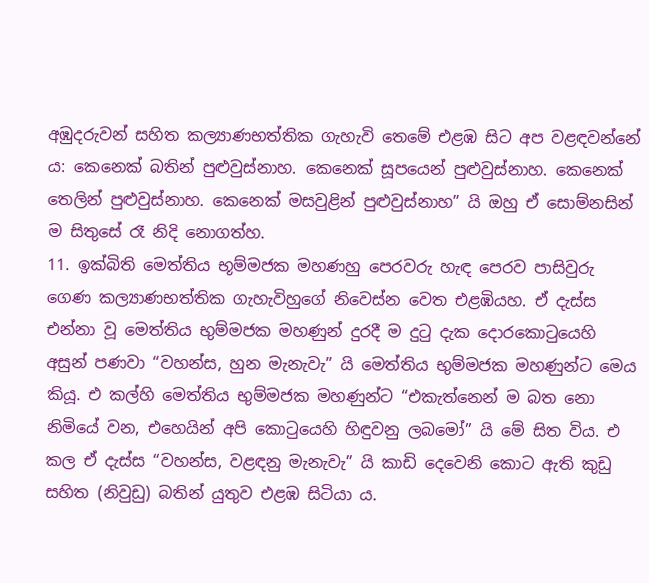අඹුදරුවන් සහිත කල්‍යාණභත්තික ගැහැවි තෙමේ එළඹ සිට අප වළඳවන්නේ ය: කෙනෙක් බතින් පුළුවුස්නාහ. කෙනෙක් සූපයෙන් පුළුවුස්නාහ. කෙනෙක් තෙලින් පුළුවුස්නාහ. කෙනෙක් මසවුළින් පුළුවුස්නාහ” යි ඔහු ඒ සොම්නසින් ම සිතුසේ රෑ නිදි නොගත්හ.
11. ඉක්බිති මෙත්තිය භූම්මජක මහණහු පෙරවරු හැඳ පෙරව පාසිවුරු ගෙණ කල්‍යාණභත්තික ගැහැවිහුගේ නිවෙස්න වෙත එළඹියහ. ඒ දැස්ස එන්නා වූ මෙත්තිය භුම්මජක මහණුන් දුරදී ම දුටු දැක දොරකොටුයෙහි අසුන් පණවා “වහන්ස, හුන මැනැවැ” යි මෙත්තිය භුම්මජක මහණුන්ට මෙය කියූ. එ කල්හි මෙත්තිය භුම්මජක මහණුන්ට “එකැත්නෙන් ම බත නො නිමියේ වන, එහෙයින් අපි කොටුයෙහි හිඳුවනු ලබමෝ” යි මේ සිත විය. එ කල ඒ දැස්ස “වහන්ස, වළඳනු මැනැවැ” යි කාඩි දෙවෙනි කොට ඇති කුඩු සහිත (නිවුඩු) බතින් යුතුව එළඹ සිටියා ය.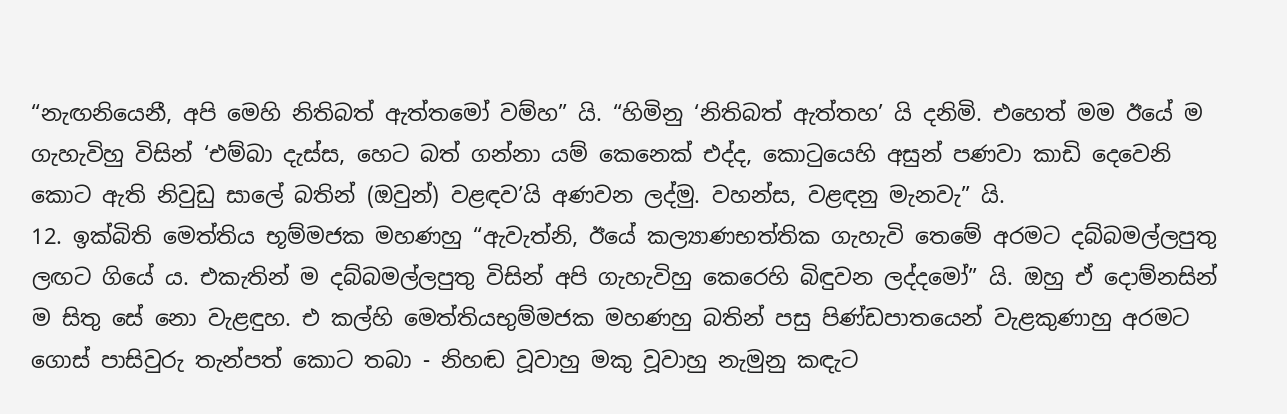“නැඟනියෙනී, අපි මෙහි නිතිබත් ඇත්තමෝ වම්හ” යි. “හිමිනු ‘නිතිබත් ඇත්තහ’ යි දනිමි. එහෙත් මම ඊයේ ම ගැහැවිහු විසින් ‘එම්බා දැස්ස, හෙට බත් ගන්නා යම් කෙනෙක් එද්ද, කොටුයෙහි අසුන් පණවා කාඩි දෙවෙනි කොට ඇති නිවුඩු සාලේ බතින් (ඔවුන්) වළඳව’යි අණවන ලද්මු. වහන්ස, වළඳනු මැනවැ” යි.
12. ඉක්බිති මෙත්තිය භූම්මජක මහණහු “ඇවැත්නි, ඊයේ කල්‍යාණභත්තික ගැහැවි තෙමේ අරමට දබ්බමල්ලපුතු ලඟට ගියේ ය. එකැතින් ම දබ්බමල්ලපුතු විසින් අපි ගැහැවිහු කෙරෙහි බිඳුවන ලද්දමෝ” යි. ඔහු ඒ දොම්නසින් ම සිතු සේ නො වැළඳුහ. එ කල්හි මෙත්තියභුම්මජක මහණහු බතින් පසු පිණ්ඩපාතයෙන් වැළකුණාහු අරමට ගොස් පාසිවුරු තැන්පත් කොට තබා - නිහඬ වූවාහු මකු වූවාහු නැමුනු කඳැට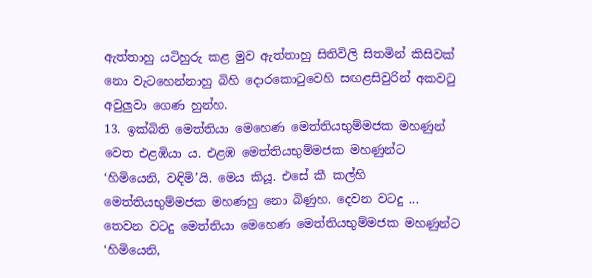ඇත්තාහු යටිහුරු කළ මුව ඇත්තාහු සිතිවිලි සිතමින් කිසිවක් නො වැටහෙන්නාහු බිහි දොරකොටුවෙහි සඟළසිවුරින් අකවටු අවුලුවා ගෙණ හුන්හ.
13. ඉක්බිති මෙත්තියා මෙහෙණ මෙත්තියභුම්මජක මහණුන් වෙත එළඹියා ය. එළඹ මෙත්තියභුම්මජක මහණුන්ට ‘හිමියෙනි, වඳිමි’යි. මෙය කියූ. එසේ කී කල්හි මෙත්තියභුම්මජක මහණහු නො බිණුහ. දෙවන වටදු ... තෙවන වටදු මෙත්තියා මෙහෙණ මෙත්තියභුම්මජක මහණුන්ට ‘හිමියෙනි,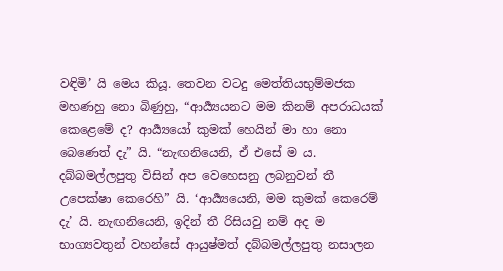වඳිමි’ යි මෙය කියූ. තෙවන වටදු මෙත්තියභුම්මජක මහණහු නො බිණුහු, “ආර්‍ය්‍යයනට මම කිනම් අපරාධයක් කෙළෙමේ ද? ආර්‍ය්‍යයෝ කුමක් හෙයින් මා හා නො බෙණෙත් දැ” යි. “නැඟනියෙනි, ඒ එසේ ම ය. දබ්බමල්ලපුතු විසින් අප වෙහෙසනු ලබනුවන් තී උපෙක්ෂා කෙරෙහි” යි. ‘ආර්‍ය්‍යයෙනි, මම කුමක් කෙරෙම් දැ’ යි. නැඟනියෙනි, ඉදින් තී රිසියවු නම් අද ම භාග්‍යවතුන් වහන්සේ ආයුෂ්මත් දබ්බමල්ලපුතු නසාලන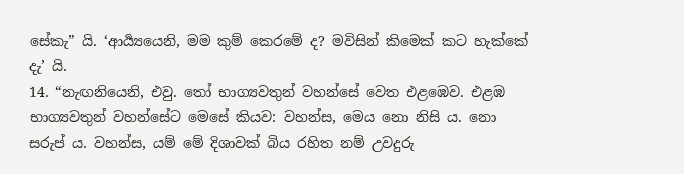සේකැ” යි. ‘ආර්‍ය්‍යයෙනි, මම කුම් කෙරමේ ද? මවිසින් කිමෙක් කට හැක්කේ දැ’ යි.
14. “නැඟනියෙනි, එවු. තෝ භාග්‍යවතුන් වහන්සේ වෙත එළඹෙව. එළඹ භාග්‍යවතුන් වහන්සේට මෙසේ කියව: වහන්ස, මෙය නො නිසි ය. නො සරුප් ය. වහන්ස, යම් මේ දිශාවක් බිය රහිත නම් උවදුරු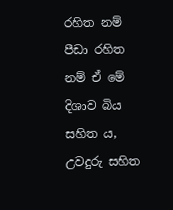රහිත නම් පීඩා රහිත නම් ඒ මේ දිශාව බිය සහිත ය, උවදුරු සහිත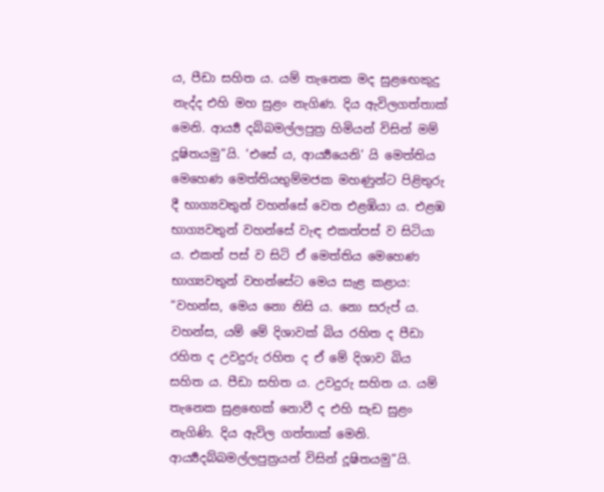ය, පීඩා සහිත ය. යම් තැනෙක මද සුළඟෙකුදු නැද්ද එහි මහ සුළං නැගිණ. දිය ඇවිලගත්තාක් මෙනි. ආර්‍ය්‍ය දබ්බමල්ලපුත්‍ර හිමියන් විසින් මම් දූෂිතයමු”යි. ‘එසේ ය, ආර්‍ය්‍යයෙනි’ යි මෙත්තිය මෙහෙණ මෙත්තියභුම්මජක මහණුන්ට පිළිතුරු දී භාග්‍යවතුන් වහන්සේ වෙත එළඹියා ය. එළඹ භාග්‍යවතුන් වහන්සේ වැඳ එකත්පස් ව සිටියා ය. එකත් පස් ව සිටි ඒ මෙත්තිය මෙහෙණ භාග්‍යවතුන් වහන්සේට මෙය සැළ කළාය: “වහන්ස, මෙය නො නිසි ය. නො සරුප් ය. වහන්ස, යම් මේ දිශාවක් බිය රහිත ද පීඩා රහිත ද උවදුරු රහිත ද ඒ මේ දිශාව බිය සහිත ය. පීඩා සහිත ය. උවදුරු සහිත ය. යම් තැනෙක සුළඟෙක් නොවී ද එහි සැඩ සුළං නැගිණි. දිය ඇවිල ගත්තාක් මෙනි. ආර්‍ය්‍යදබ්බමල්ලපුත්‍රයන් විසින් දූෂිතයමු”යි.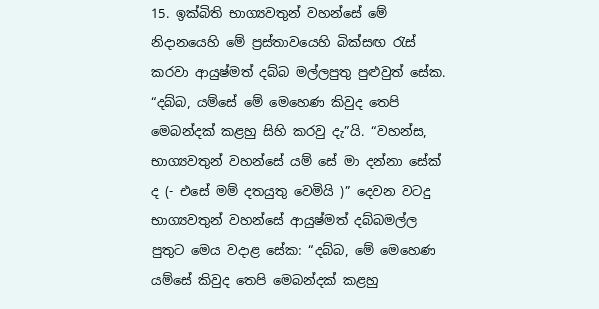15. ඉක්බිති භාග්‍යවතුන් වහන්සේ මේ නිදානයෙහි මේ ප්‍රස්තාවයෙහි බික්සඟ රැස් කරවා ආයුෂ්මත් දබ්බ මල්ලපුතු පුළුවුත් සේක. “දබ්බ, යම්සේ මේ මෙහෙණ කිවුද තෙපි මෙබන්දක් කළහු සිහි කරවු දැ”යි. “වහන්ස, භාග්‍යවතුන් වහන්සේ යම් සේ මා දන්නා සේක් ද (- එසේ මම් දතයුතු වෙමියි )” දෙවන වටදු භාග්‍යවතුන් වහන්සේ ආයුෂ්මත් දබ්බමල්ල පුතුට මෙය වදාළ සේක: “දබ්බ, මේ මෙහෙණ යම්සේ කිවුද තෙපි මෙබන්දක් කළහු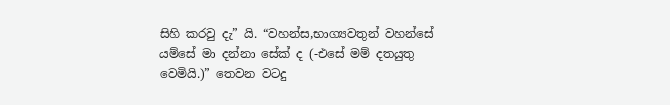සිහි කරවු දැ” යි. “වහන්ස,භාග්‍යවතුන් වහන්සේ යම්සේ මා දන්නා සේක් ද (-එසේ මම් දතයුතු වෙමියි.)” තෙවන වටදු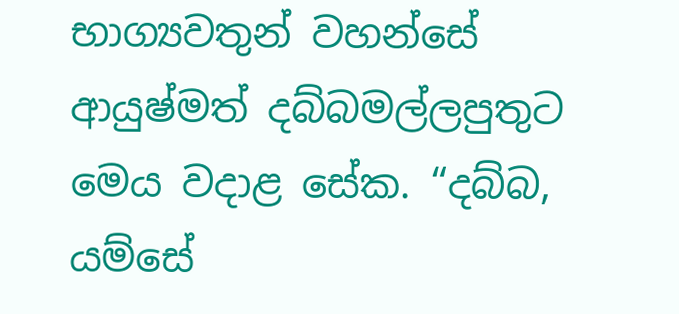භාග්‍යවතුන් වහන්සේ ආයුෂ්මත් දබ්බමල්ලපුතුට මෙය වදාළ සේක. “දබ්බ, යම්සේ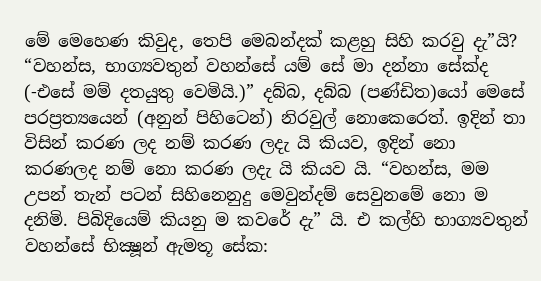මේ මෙහෙණ කිවුද, තෙපි මෙබන්දක් කළහු සිහි කරවු දැ”යි? “වහන්ස, භාග්‍යවතුන් වහන්සේ යම් සේ මා දන්නා සේක්ද (-එසේ මම් දතයුතු වෙමියි.)” දබ්බ, දබ්බ (පණ්ඩිත)යෝ මෙසේ පරප්‍රත්‍යයෙන් (අනුන් පිහිටෙන්) නිරවුල් නොකෙරෙත්. ඉදින් තා විසින් කරණ ලද නම් කරණ ලදැ යි කියව, ඉදින් නො කරණලද නම් නො කරණ ලදැ යි කියව යි. “වහන්ස, මම උපන් තැන් පටන් සිහිනෙනුදු මෙවුන්දම් සෙවුනමේ නො ම දනිමි. පිබිදියෙම් කියනු ම කවරේ දැ” යි. එ කල්හි භාග්‍යවතුන් වහන්සේ භික්‍ෂූන් ඇමතූ සේක: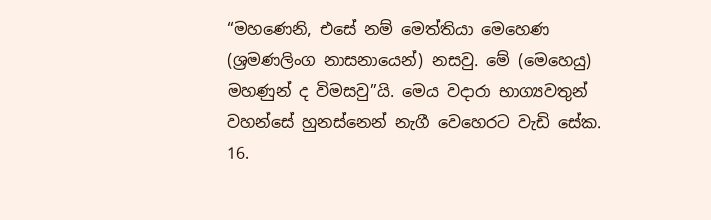“මහණෙනි, එසේ නම් මෙත්තියා මෙහෙණ (ශ්‍රමණලිංග නාසනායෙන්) නසවු. මේ (මෙහෙයු) මහණුන් ද විමසවු”යි. මෙය වදාරා භාග්‍යවතුන් වහන්සේ හුනස්නෙන් නැගී වෙහෙරට වැඩි සේක.
16.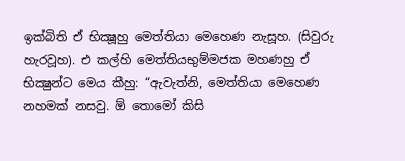ඉක්බිති ඒ භික්‍ෂූහු මෙත්තියා මෙහෙණ නැසූහ. (සිවුරු හැරවූහ). එ කල්හි මෙත්තියභුම්මජක මහණහු ඒ භික්‍ෂුන්ට මෙය කීහු: “ඇවැත්නි, මෙත්තියා මෙහෙණ නහමක් නසවු. ඕ තොමෝ කිසි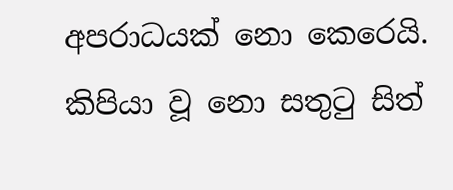අපරාධයක් නො කෙරෙයි. කිපියා වූ නො සතුටු සිත්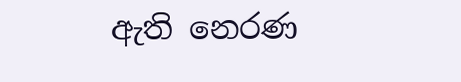ඇති නෙරණ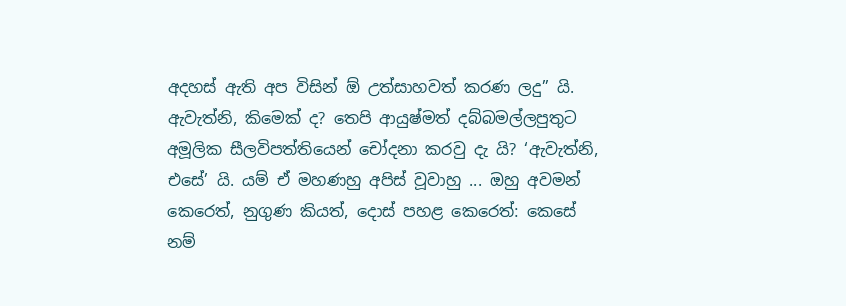අදහස් ඇති අප විසින් ඕ උත්සාහවත් කරණ ලදු” යි. ඇවැත්නි, කිමෙක් ද? තෙපි ආයුෂ්මත් දබ්බමල්ලපුතුට අමූලික සීලවිපත්තියෙන් චෝදනා කරවු දැ යි? ‘ඇවැත්නි, එසේ’ යි. යම් ඒ මහණහු අපිස් වූවාහු ... ඔහු අවමන් කෙරෙත්, නුගුණ කියත්, දොස් පහළ කෙරෙත්: කෙසේ නම්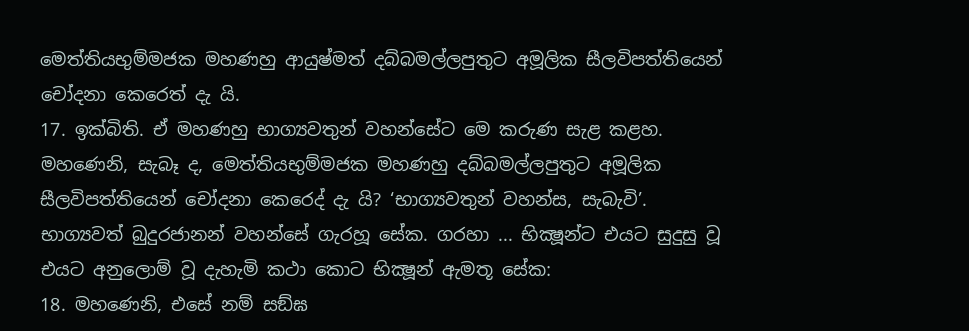මෙත්තියභුම්මජක මහණහු ආයුෂ්මත් දබ්බමල්ලපුතුට අමූලික සීලවිපත්තියෙන් චෝදනා කෙරෙත් දැ යි.
17. ඉක්බිති. ඒ මහණහු භාග්‍යවතුන් වහන්සේට මෙ කරුණ සැළ කළහ. මහණෙනි, සැබෑ ද, මෙත්තියභුම්මජක මහණහු දබ්බමල්ලපුතුට අමූලික සීලවිපත්තියෙන් චෝදනා කෙරෙද් දැ යි? ‘භාග්‍යවතුන් වහන්ස, සැබැවි’. භාග්‍යවත් බුදුරජානන් වහන්සේ ගැරහූ සේක. ගරහා ... භික්‍ෂූන්ට එයට සුදුසු වූ එයට අනුලොම් වූ දැහැමි කථා කොට භික්‍ෂූන් ඇමතූ සේක:
18. මහණෙනි, එසේ නම් සඞ්ඝ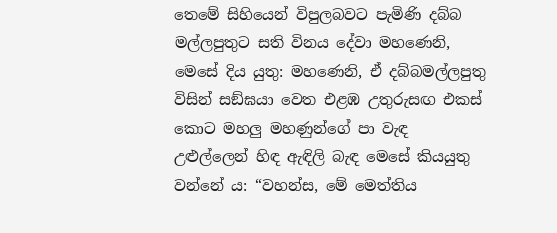තෙමේ සිහියෙන් විපුලබවට පැමිණි දබ්බ මල්ලපුතුට සති විනය දේවා මහණෙනි, මෙසේ දිය යුතු: මහණෙනි, ඒ දබ්බමල්ලපුතු විසින් සඞ්ඝයා වෙත එළඹ උතුරුසඟ එකස් කොට මහලු මහණුන්ගේ පා වැඳ උළුල්ලෙන් හිඳ ඇඳිලි බැඳ මෙසේ කියයුතු වන්නේ ය: “වහන්ස, මේ මෙත්තිය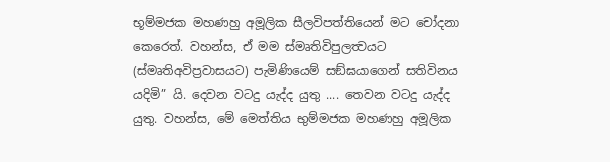භූම්මජක මහණහු අමූලික සීලවිපත්තියෙන් මට චෝදනා කෙරෙත්. වහන්ස, ඒ මම ස්මෘතිවිපුලත්‍වයට (ස්මෘතිඅවිප්‍රවාසයට) පැමිණියෙම් සඞ්ඝයාගෙන් සතිවිනය යදිමි” යි. දෙවන වටදු යැද්ද යුතු .... තෙවන වටදු යැද්ද යුතු. වහන්ස, මේ මෙත්තිය භුම්මජක මහණහු අමූලික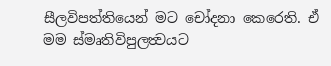සීලවිපත්තියෙන් මට චෝදනා කෙරෙති. ඒ මම ස්මෘතිවිපුලත්‍වයට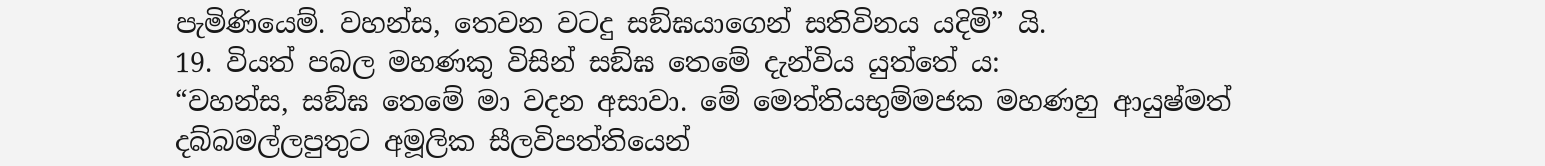පැමිණියෙම්. වහන්ස, තෙවන වටදු සඞ්ඝයාගෙන් සතිවිනය යදිමි” යි.
19. වියත් පබල මහණකු විසින් සඞ්ඝ තෙමේ දැන්විය යුත්තේ ය:
“වහන්ස, සඞ්ඝ තෙමේ මා වදන අසාවා. මේ මෙත්තියභුම්මජක මහණහු ආයුෂ්මත් දබ්බමල්ලපුතුට අමූලික සීලවිපත්තියෙන්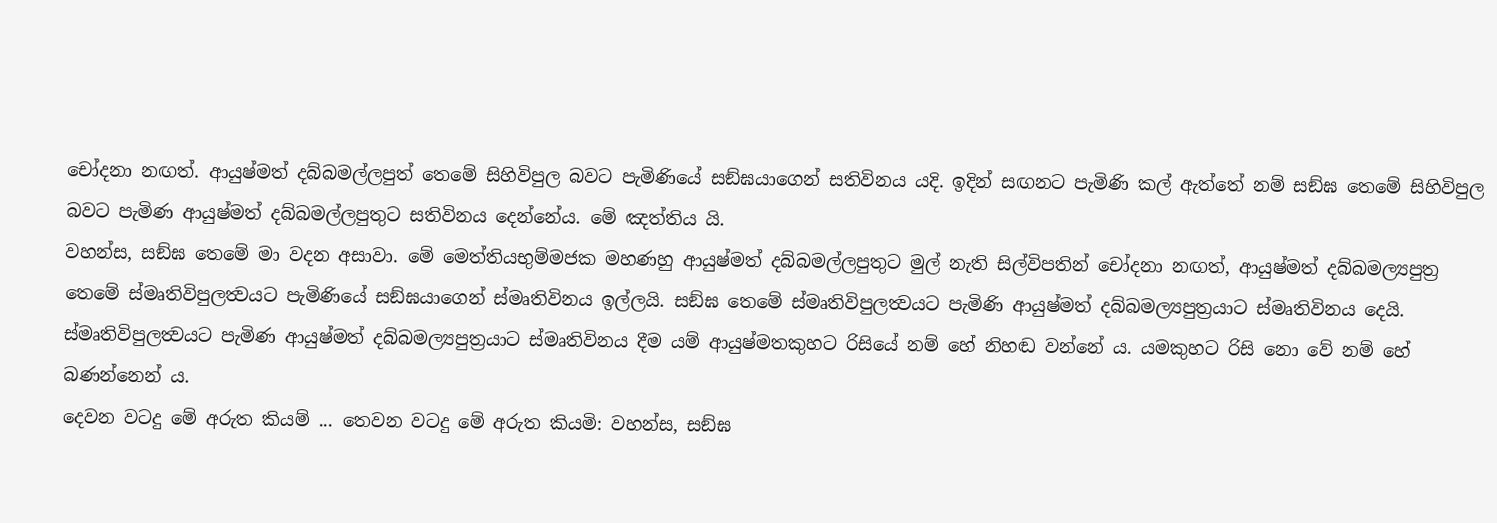චෝදනා නඟත්. ආයුෂ්මත් දබ්බමල්ලපුත් තෙමේ සිහිවිපුල බවට පැමිණියේ සඞ්ඝයාගෙන් සතිවිනය යදි. ඉදින් සඟනට පැමිණි කල් ඇත්තේ නම් සඞ්ඝ තෙමේ සිහිවිපුල බවට පැමිණ ආයුෂ්මත් දබ්බමල්ලපුතුට සතිවිනය දෙන්නේය. මේ ඤත්තිය යි.
වහන්ස, සඞ්ඝ තෙමේ මා වදන අසාවා. මේ මෙත්තියභුම්මජක මහණහු ආයුෂ්මත් දබ්බමල්ලපුතුට මුල් නැති සිල්විපතින් චෝදනා නඟත්, ආයුෂ්මත් දබ්බමල්‍යපුත්‍ර තෙමේ ස්මෘතිවිපුලත්‍වයට පැමිණියේ සඞ්ඝයාගෙන් ස්මෘතිවිනය ඉල්ලයි. සඞ්ඝ තෙමේ ස්මෘතිවිපුලත්‍වයට පැමිණි ආයුෂ්මත් දබ්බමල්‍යපුත්‍රයාට ස්මෘතිවිනය දෙයි. ස්මෘතිවිපුලත්‍වයට පැමිණ ආයුෂ්මත් දබ්බමල්‍යපුත්‍රයාට ස්මෘතිවිනය දීම යම් ආයුෂ්මතකුහට රිසියේ නම් හේ නිහඬ වන්නේ ය. යමකුහට රිසි නො වේ නම් හේ බණන්නෙන් ය.
දෙවන වටදු මේ අරුත කියම් ... තෙවන වටදු මේ අරුත කියමි: වහන්ස, සඞ්ඝ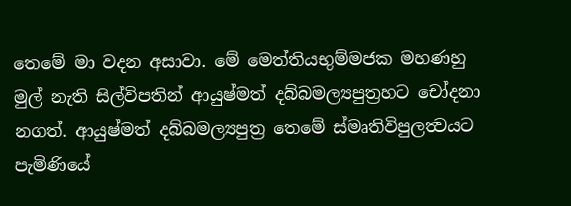තෙමේ මා වදන අසාවා. මේ මෙත්තියභුම්මජක මහණහු මුල් නැති සිල්විපතින් ආයුෂ්මත් දබ්බමල්‍යපුත්‍රහට චෝදනා නගත්. ආයුෂ්මත් දබ්බමල්‍යපුත්‍ර තෙමේ ස්මෘතිවිපුලත්‍වයට පැමිණියේ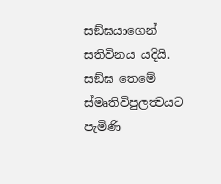සඞ්ඝයාගෙන් සතිවිනය යදියි. සඞ්ඝ තෙමේ ස්මෘතිවිපුලත්‍වයට පැමිණි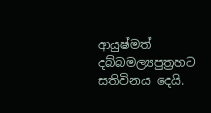ආයුෂ්මත් දබ්බමල්‍යපුත්‍රහට සතිවිනය දෙයි.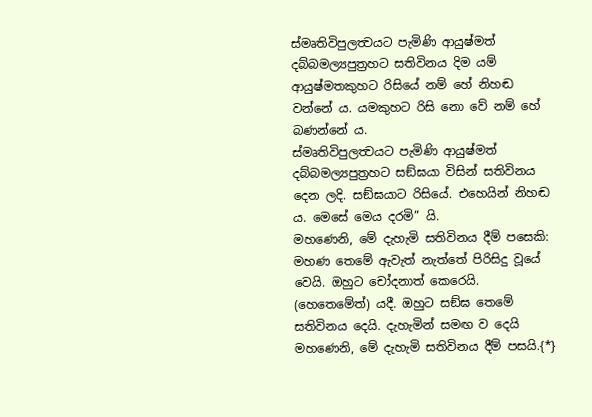ස්මෘතිවිපුලත්‍වයට පැමිණි ආයුෂ්මත් දබ්බමල්‍යපුත්‍රහට සතිවිනය දිම යම් ආයුෂ්මතකුහට රිසියේ නම් හේ නිහඬ වන්නේ ය. යමකුහට රිසි නො වේ නම් හේ බණන්නේ ය.
ස්මෘතිවිපුලත්‍වයට පැමිණි ආයුෂ්මත් දබ්බමල්‍යපුත්‍රහට සඞ්ඝයා විසින් සතිවිනය දෙන ලදි. සඞ්ඝයාට රිසියේ. එහෙයින් නිහඬ ය. මෙසේ මෙය දරමි” යි.
මහණෙනි, මේ දැහැමි සතිවිනය දීම් පසෙකි: මහණ තෙමේ ඇවැත් නැත්තේ පිරිසිදු වූයේ වෙයි. ඔහුට චෝදනාත් කෙරෙයි. (හෙතෙමේත්) යදී. ඔහුට සඞ්ඝ තෙමේ සතිවිනය දෙයි. දැහැමින් සමඟ ව දෙයි මහණෙනි, මේ දැහැමි සතිවිනය දීම් පසයි.{*}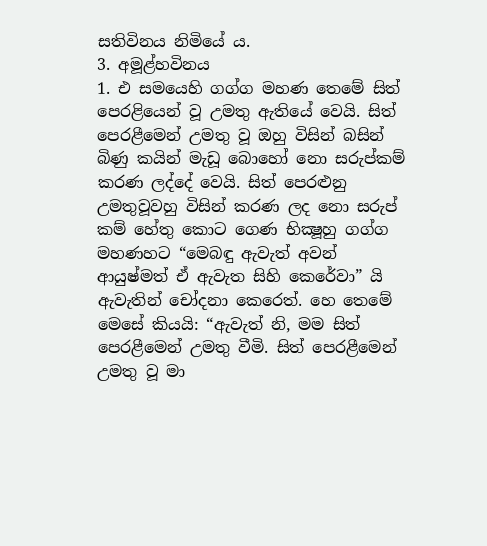සතිවිනය නිමියේ ය.
3. අමූළ්හවිනය
1. එ සමයෙහි ගග්ග මහණ තෙමේ සිත් පෙරළියෙන් වූ උමතු ඇතියේ වෙයි. සිත් පෙරළීමෙන් උමතු වූ ඔහු විසින් බසින් බිණු කයින් මැඩූ බොහෝ නො සරුප්කම් කරණ ලද්දේ වෙයි. සිත් පෙරළුනු උමතුවූවහු විසින් කරණ ලද නො සරුප් කම් හේතු කොට ගෙණ භික්‍ෂූහු ගග්ග මහණහට “මෙබඳු ඇවැත් අවන් ආයුෂ්මත් ඒ ඇවැත සිහි කෙරේවා” යි ඇවැතින් චෝදනා කෙරෙත්. හෙ තෙමේ මෙසේ කියයි: “ඇවැත් නි, මම සිත් පෙරළීමෙන් උමතු වීමි. සිත් පෙරළීමෙන් උමතු වූ මා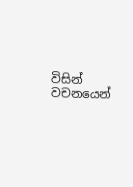විසින් වචනයෙන්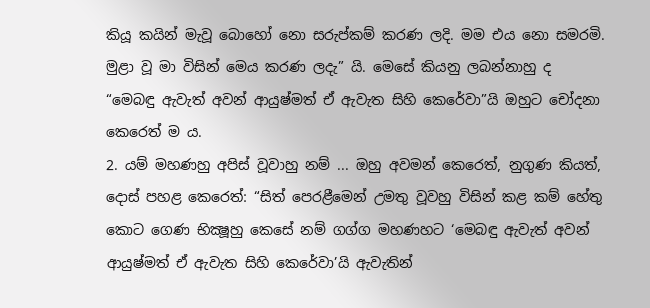කියූ කයින් මැවූ බොහෝ නො සරුප්කම් කරණ ලදි. මම එය නො සමරමි. මුළා වූ මා විසින් මෙය කරණ ලදැ” යි. මෙසේ කියනු ලබන්නාහු ද “මෙබඳු ඇවැත් අවන් ආයුෂ්මත් ඒ ඇවැත සිහි කෙරේවා”යි ඔහුට චෝදනා කෙරෙත් ම ය.
2. යම් මහණහු අපිස් වූවාහු නම් ... ඔහු අවමන් කෙරෙත්, නුගුණ කියත්, දොස් පහළ කෙරෙත්: “සිත් පෙරළීමෙන් උමතු වූවහු විසින් කළ කම් හේතු කොට ගෙණ භික්‍ෂූහු කෙසේ නම් ගග්ග මහණහට ‘මෙබඳු ඇවැත් අවන් ආයුෂ්මත් ඒ ඇවැත සිහි කෙරේවා’යි ඇවැතින්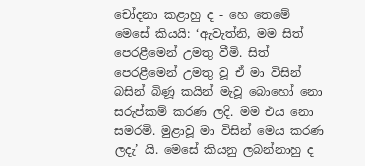චෝදනා කළාහු ද - හෙ තෙමේ මෙසේ කියයි: ‘ඇවැත්නි, මම සිත් පෙරළීමෙන් උමතු වීමි. සිත් පෙරළීමෙන් උමතු වූ ඒ මා විසින් බසින් බිණූ කයින් මැවූ බොහෝ නො සරුප්කම් කරණ ලදි. මම එය නො සමරමි. මුළාවූ මා විසින් මෙය කරණ ලදැ’ යි. මෙසේ කියනු ලබන්නාහු ද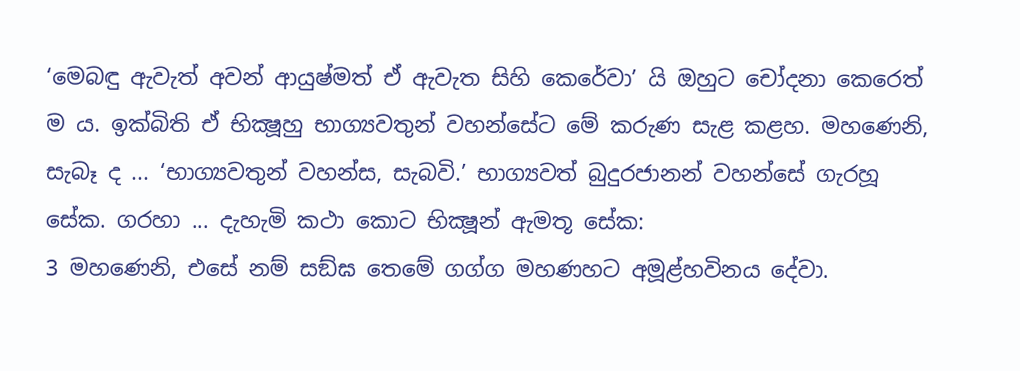‘මෙබඳු ඇවැත් අවන් ආයුෂ්මත් ඒ ඇවැත සිහි කෙරේවා’ යි ඔහුට චෝදනා කෙරෙත් ම ය. ඉක්බිති ඒ භික්‍ෂූහු භාග්‍යවතුන් වහන්සේට මේ කරුණ සැළ කළහ. මහණෙනි, සැබෑ ද ... ‘භාග්‍යවතුන් වහන්ස, සැබවි.’ භාග්‍යවත් බුදුරජානන් වහන්සේ ගැරහූ සේක. ගරහා ... දැහැමි කථා කොට භික්‍ෂූන් ඇමතූ සේක:
3 මහණෙනි, එසේ නම් සඞ්ඝ තෙමේ ගග්ග මහණහට අමූළ්හවිනය දේවා.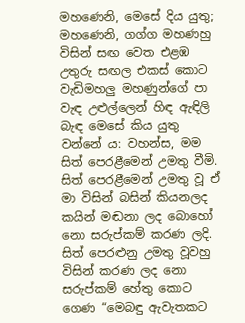මහණෙනි, මෙසේ දිය යුතු; මහණෙනි, ගග්ග මහණහු විසින් සඟ වෙත එළඹ උතුරු සඟල එකස් කොට වැඩිමහලු මහණුන්ගේ පා වැඳ උළුල්ලෙන් හිඳ ඇඳිලි බැඳ මෙසේ කිය යුතු වන්නේ ය: වහන්ස, මම සිත් පෙරළීමෙන් උමතු වීමි. සිත් පෙරළීමෙන් උමතු වූ ඒ මා විසින් බසින් කියනලද කයින් මඬනා ලද බොහෝ නො සරුප්කම් කරණ ලදි. සිත් පෙරළුනු උමතු වූවහු විසින් කරණ ලද නො සරුප්කම් හේතු කොට ගෙණ “මෙබඳු ඇවැතකට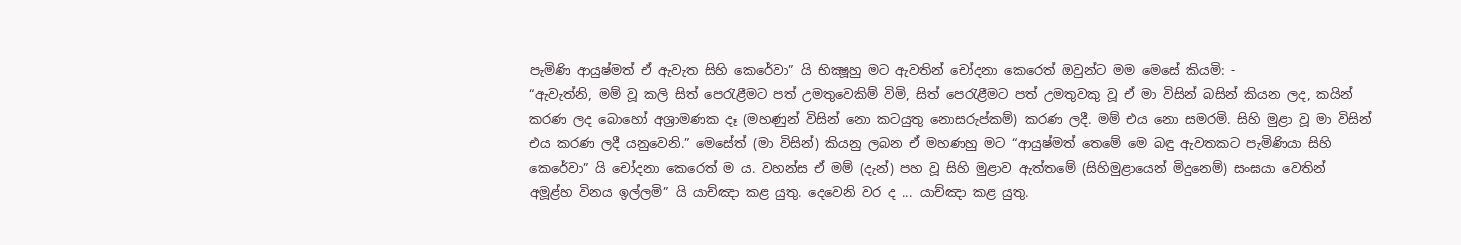පැමිණි ආයුෂ්මත් ඒ ඇවැත සිහි කෙරේවා” යි භික්‍ෂූහු මට ඇවතින් චෝදනා කෙරෙත් ඔවුන්ට මම මෙසේ කියමි: -
“ඇවැත්නි, මම් වූ කලි සිත් පෙරැළීමට පත් උමතුවෙකිම් විමි, සිත් පෙරැළීමට පත් උමතුවකු වූ ඒ මා විසින් බසින් කියන ලද, කයින් කරණ ලද බොහෝ අශ්‍රාමණක දෑ (මහණුන් විසින් නො කටයුතු නොසරුප්කම්) කරණ ලදී. මම් එය නො සමරමි. සිහි මුළා වූ මා විසින් එය කරණ ලදී යනුවෙනි.” මෙසේත් (මා විසින්) කියනු ලබන ඒ මහණහු මට “ආයුෂ්මත් තෙමේ මෙ බඳු ඇවතකට පැමිණියා සිහි කෙරේවා” යි චෝදනා කෙරෙත් ම ය. වහන්ස ඒ මම් (දැන්) පහ වූ සිහි මුළාව ඇත්තමේ (සිහිමුළායෙන් මිදුනෙම්) සංඝයා වෙතින් අමූළ්හ විනය ඉල්ලමි” යි යාච්ඤා කළ යුතු. දෙවෙනි වර ද ... යාච්ඤා කළ යුතු.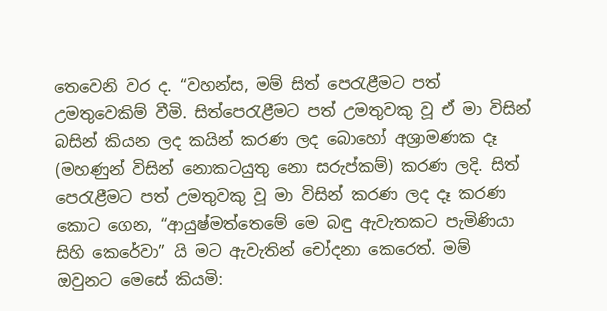තෙවෙනි වර ද. “වහන්ස, මම් සිත් පෙරැළීමට පත් උමතුවෙකිම් වීමි. සිත්පෙරැළීමට පත් උමතුවකු වූ ඒ මා විසින් බසින් කියන ලද කයින් කරණ ලද බොහෝ අශ්‍රාමණක දෑ (මහණුන් විසින් නොකටයුතු නො සරුප්කම්) කරණ ලදි. සිත් පෙරැළීමට පත් උමතුවකු වූ මා විසින් කරණ ලද දෑ කරණ කොට ගෙන, “ආයුෂ්මත්තෙමේ මෙ බඳු ඇවැතකට පැමිණියා සිහි කෙරේවා” යි මට ඇවැතින් චෝදනා කෙරෙත්. මම් ඔවුනට මෙසේ කියමි: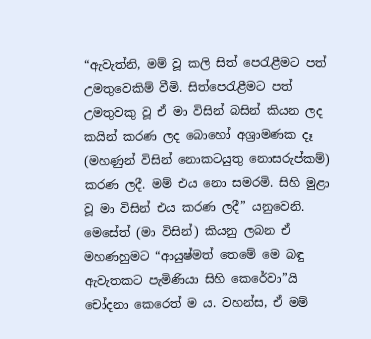“ඇවැත්නි, මම් වූ කලි සිත් පෙරැළීමට පත් උමතුවෙකිම් වීමි. සිත්පෙරැළීමට පත් උමතුවකු වූ ඒ මා විසින් බසින් කියන ලද කයින් කරණ ලද බොහෝ අශ්‍රාමණක දෑ (මහණුන් විසින් නොකටයුතු නොසරුප්කම්) කරණ ලදී. මම් එය නො සමරමි. සිහි මුළා වූ මා විසින් එය කරණ ලදී” යනුවෙනි. මෙසේත් (මා විසින්) කියනු ලබන ඒ මහණහුමට “ආයුෂ්මත් තෙමේ මෙ බඳු ඇවැතකට පැමිණියා සිහි කෙරේවා”යි චෝදනා කෙරෙත් ම ය. වහන්ස, ඒ මම්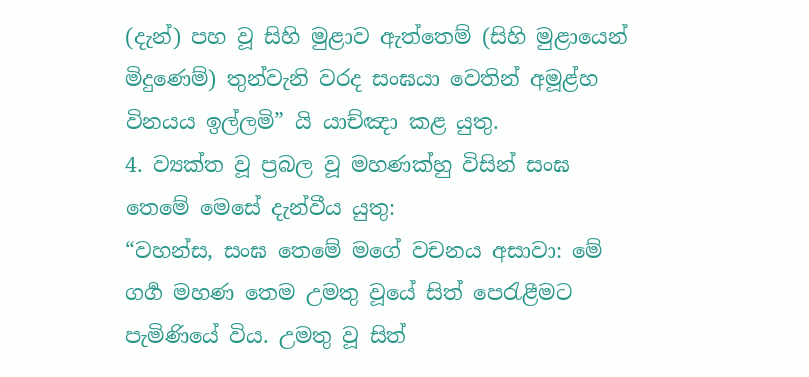(දැන්) පහ වූ සිහි මුළාව ඇත්තෙම් (සිහි මුළායෙන් මිදුණෙම්) තුන්වැනි වරද සංඝයා වෙතින් අමූළ්හ විනයය ඉල්ලමි” යි යාච්ඤා කළ යුතු.
4. ව්‍යක්ත වූ ප්‍රබල වූ මහණක්හු විසින් සංඝ තෙමේ මෙසේ දැන්වීය යුතු:
“වහන්ස, සංඝ තෙමේ මගේ වචනය අසාවා: මේ ගර්‍ග මහණ තෙම උමතු වූයේ සිත් පෙරැළීමට පැමිණියේ විය. උමතු වූ සිත්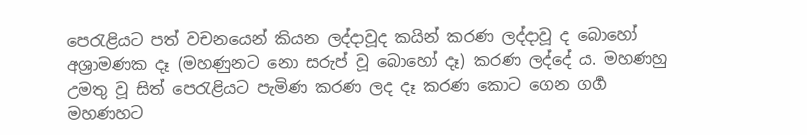පෙරැළියට පත් වචනයෙන් කියන ලද්දාවූද කයින් කරණ ලද්දාවූ ද බොහෝ අශ්‍රාමණක දෑ (මහණුනට නො සරුප් වූ බොහෝ දෑ) කරණ ලද්දේ ය. මහණහු උමතු වූ සිත් පෙරැළියට පැමිණ කරණ ලද දෑ කරණ කොට ගෙන ගර්‍ග මහණහට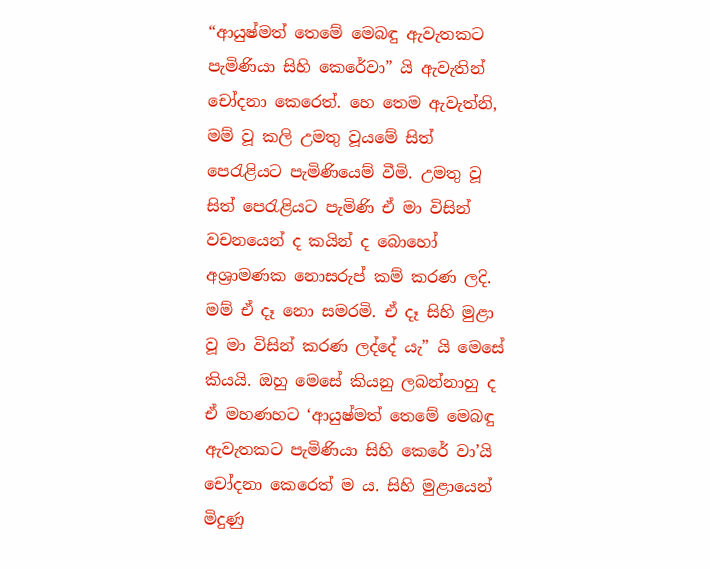“ආයුෂ්මත් තෙමේ මෙබඳු ඇවැතකට පැමිණියා සිහි කෙරේවා” යි ඇවැතින් චෝදනා කෙරෙත්. හෙ තෙම ඇවැත්නි, මම් වූ කලි උමතු වූයමේ සිත් පෙරැළියට පැමිණියෙම් වීමි. උමතු වූ සිත් පෙරැළියට පැමිණි ඒ මා විසින් වචනයෙන් ද කයින් ද බොහෝ අශ්‍රාමණක නොසරුප් කම් කරණ ලදි. මම් ඒ දෑ නො සමරමි. ඒ දෑ සිහි මුළා වූ මා විසින් කරණ ලද්දේ යැ” යි මෙසේ කියයි. ඔහු මෙසේ කියනු ලබන්නාහු ද ඒ මහණහට ‘ආයුෂ්මත් තෙමේ මෙබඳු ඇවැතකට පැමිණියා සිහි කෙරේ වා’යි චෝදනා කෙරෙත් ම ය. සිහි මුළායෙන් මිදුණු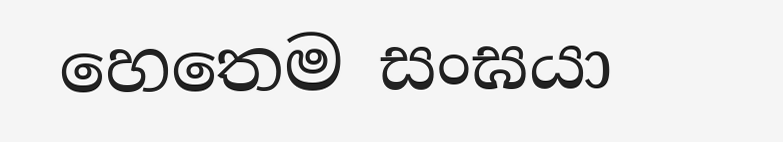හෙතෙම සංඝයා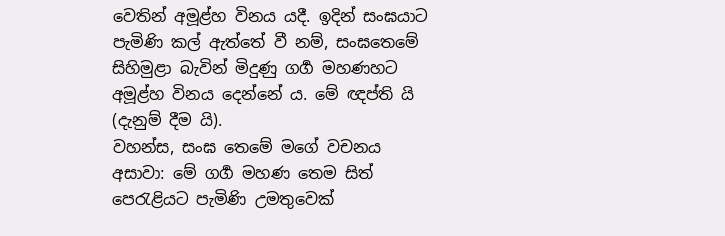වෙතින් අමූළ්හ විනය යදී. ඉදින් සංඝයාට පැමිණි කල් ඇත්තේ වී නම්, සංඝතෙමේ සිහිමුළා බැවින් මිදුණු ගර්‍ග මහණහට අමූළ්හ විනය දෙන්නේ ය. මේ ඥප්ති යි (දැනුම් දීම යි).
වහන්ස, සංඝ තෙමේ මගේ වචනය අසාවා: මේ ගර්‍ග මහණ තෙම සිත් පෙරැළියට පැමිණි උමතුවෙක්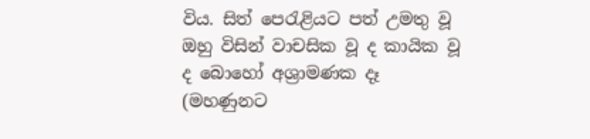විය. සිත් පෙරැළියට පත් උමතු වූ ඔහු විසින් වාචසික වූ ද කායික වූ ද බොහෝ අශ්‍රාමණක දෑ (මහණුනට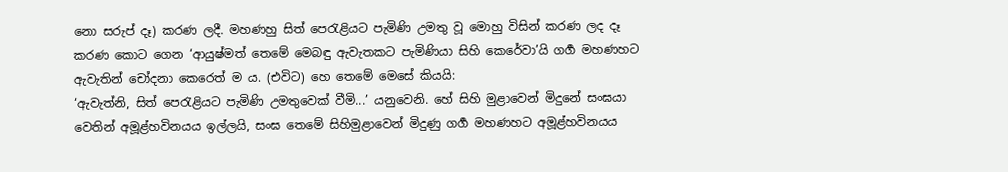නො සරුප් දෑ) කරණ ලදී. මහණහු සිත් පෙරැළියට පැමිණි උමතු වූ මොහු විසින් කරණ ලද දෑ කරණ කොට ගෙන ‘ආයුෂ්මත් තෙමේ මෙබඳු ඇවැතකට පැමිණියා සිහි කෙරේවා’යි ගර්‍ග මහණහට ඇවැතින් චෝදනා කෙරෙත් ම ය. (එවිට) හෙ තෙමේ මෙසේ කියයි:
‘ඇවැත්නි, සිත් පෙරැළියට පැමිණි උමතුවෙක් වීමි...’ යනුවෙනි. හේ සිහි මුළාවෙන් මිදුනේ සංඝයා වෙතින් අමූළ්හවිනයය ඉල්ලයි, සංඝ තෙමේ සිහිමුළාවෙන් මිදුණු ගගර්‍ මහණහට අමූළ්හවිනයය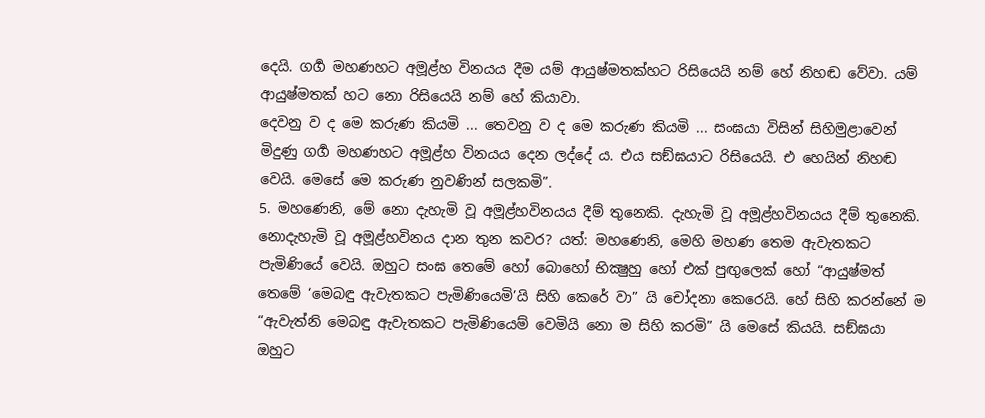දෙයි. ගගර්‍ මහණහට අමූළ්හ විනයය දීම යම් ආයුෂ්මතක්හට රිසියෙයි නම් හේ නිහඬ වේවා. යම් ආයුෂ්මතක් හට නො රිසියෙයි නම් හේ කියාවා.
දෙවනු ව ද මෙ කරුණ කියමි ... තෙවනු ව ද මෙ කරුණ කියමි ... සංඝයා විසින් සිහිමුළාවෙන් මිදුණු ගර්‍ග මහණහට අමූළ්හ විනයය දෙන ලද්දේ ය. එය සඞ්ඝයාට රිසියෙයි. එ හෙයින් නිහඬ වෙයි. මෙසේ මෙ කරුණ නුවණින් සලකමි”.
5. මහණෙනි, මේ නො දැහැමි වූ අමූළ්හවිනයය දීම් තුනෙකි. දැහැමි වූ අමූළ්හවිනයය දීම් තුනෙකි.
නොදැහැමි වූ අමූළ්හවිනය දාන තුන කවර? යත්: මහණෙනි, මෙහි මහණ තෙම ඇවැතකට පැමිණියේ වෙයි. ඔහුට සංඝ තෙමේ හෝ බොහෝ භික්‍ෂුහු හෝ එක් පුඟුලෙක් හෝ “ආයුෂ්මත් තෙමේ ‘මෙබඳු ඇවැතකට පැමිණියෙමි’යි සිහි කෙරේ වා” යි චෝදනා කෙරෙයි. හේ සිහි කරන්නේ ම “ඇවැත්නි මෙබඳු ඇවැතකට පැමිණියෙම් වෙමියි නො ම සිහි කරමි” යි මෙසේ කියයි. සඞ්ඝයා ඔහුට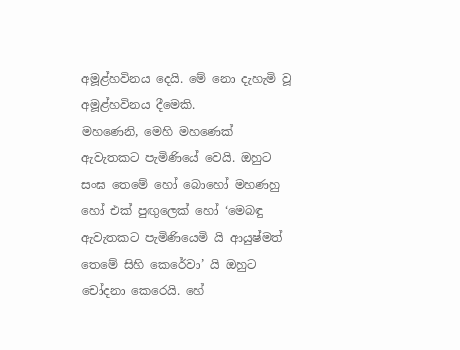අමූළ්හවිනය දෙයි. මේ නො දැහැමි වූ අමූළ්හවිනය දීමෙකි.
මහණෙනි, මෙහි මහණෙක් ඇවැතකට පැමිණියේ වෙයි. ඔහුට සංඝ තෙමේ හෝ බොහෝ මහණහු හෝ එක් පුඟුලෙක් හෝ ‘මෙබඳු ඇවැතකට පැමිණියෙමි යි ආයුෂ්මත් තෙමේ සිහි කෙරේවා’ යි ඔහුට චෝදනා කෙරෙයි. හේ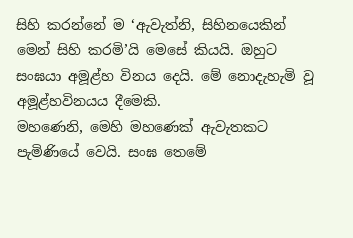සිහි කරන්නේ ම ‘ඇවැත්නි, සිහිනයෙකින් මෙන් සිහි කරමි’යි මෙසේ කියයි. ඔහුට සංඝයා අමූළ්හ විනය දෙයි. මේ නොදැහැමි වූ අමූළ්හවිනයය දීමෙකි.
මහණෙනි, මෙහි මහණෙක් ඇවැතකට පැමිණියේ වෙයි. සංඝ තෙමේ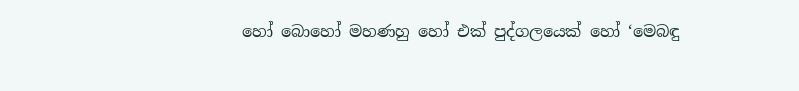හෝ බොහෝ මහණහු හෝ එක් පුද්ගලයෙක් හෝ ‘මෙබඳු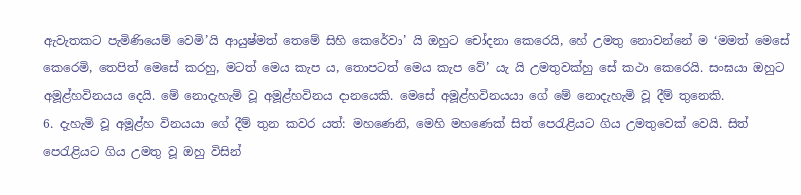ඇවැතකට පැමිණියෙම් වෙමි’යි ආයුෂ්මත් තෙමේ සිහි කෙරේවා’ යි ඔහුට චෝදනා කෙරෙයි, හේ උමතු නොවන්නේ ම ‘මමත් මෙසේ කෙරෙමි, තෙපිත් මෙසේ කරහු, මටත් මෙය කැප ය, තොපටත් මෙය කැප වේ’ යැ යි උමතුවක්හු සේ කථා කෙරෙයි. සංඝයා ඔහුට අමූළ්හවිනයය දෙයි. මේ නොදැහැමි වූ අමූළ්හවිනය දානයෙකි. මෙසේ අමූළ්හවිනයයා ගේ මේ නොදැහැමි වූ දීම් තුනෙකි.
6. දැහැමි වූ අමූළ්හ විනයයා ගේ දීම් තුන කවර යත්: මහණෙනි, මෙහි මහණෙක් සිත් පෙරැළියට ගිය උමතුවෙක් වෙයි. සිත් පෙරැළියට ගිය උමතු වූ ඔහු විසින්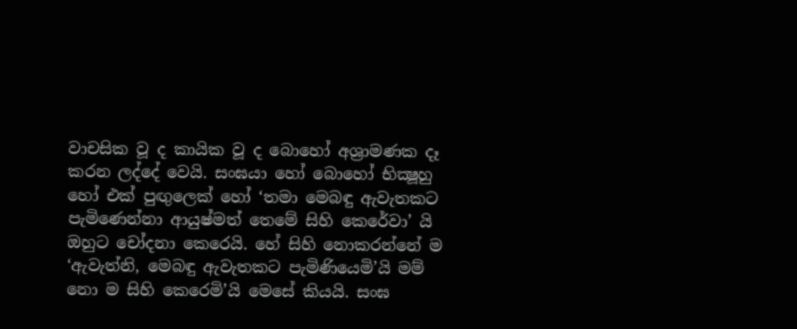වාචසික වූ ද කායික වූ ද බොහෝ අශ්‍රාමණක දෑ කරන ලද්දේ වෙයි. සංඝයා හෝ බොහෝ භික්‍ෂූහු හෝ එක් පුඟුලෙක් හෝ ‘තමා මෙබඳු ඇවැතකට පැමිණෙන්නා ආයුෂ්මත් තෙමේ සිහි කෙරේවා’ යි ඔහුට චෝදනා කෙරෙයි. හේ සිහි නොකරන්නේ ම ‘ඇවැත්නි, මෙබඳු ඇවැතකට පැමිණියෙමි’යි මම් නො ම සිහි කෙරෙමි’යි මෙසේ කියයි. සංඝ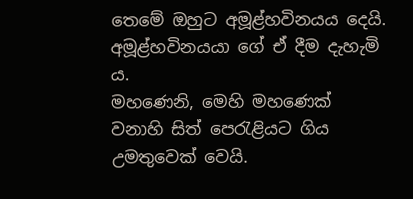තෙමේ ඔහුට අමූළ්හවිනයය දෙයි. අමූළ්හවිනයයා ගේ ඒ දීම දැහැමි ය.
මහණෙනි, මෙහි මහණෙක් වනාහි සිත් පෙරැළියට ගිය උමතුවෙක් වෙයි.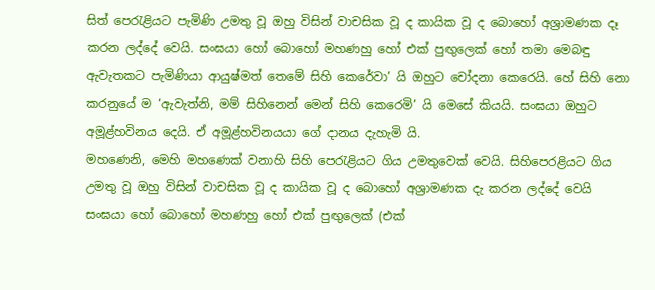සිත් පෙරැළියට පැමිණි උමතු වූ ඔහු විසින් වාචසික වූ ද කායික වූ ද බොහෝ අශ්‍රාමණක දෑ කරන ලද්දේ වෙයි. සංඝයා හෝ බොහෝ මහණහු හෝ එක් පුඟුලෙක් හෝ තමා මෙබඳු ඇවැතකට පැමිණියා ආයුෂ්මත් තෙමේ සිහි කෙරේවා’ යි ඔහුට චෝදනා කෙරෙයි. හේ සිහි නො කරනුයේ ම ‘ඇවැත්නි, මම් සිහිනෙන් මෙන් සිහි කෙරෙමි’ යි මෙසේ කියයි. සංඝයා ඔහුට අමූළ්හවිනය දෙයි. ඒ අමූළ්හවිනයයා ගේ දානය දැහැමි යි.
මහණෙනි, මෙහි මහණෙක් වනාහි සිහි පෙරැළියට ගිය උමතුවෙක් වෙයි. සිහිපෙරළියට ගිය උමතු වූ ඔහු විසින් වාචසික වූ ද කායික වූ ද බොහෝ අශ්‍රාමණක දැ කරන ලද්දේ වෙයි සංඝයා හෝ බොහෝ මහණහු හෝ එක් පුඟුලෙක් (එක්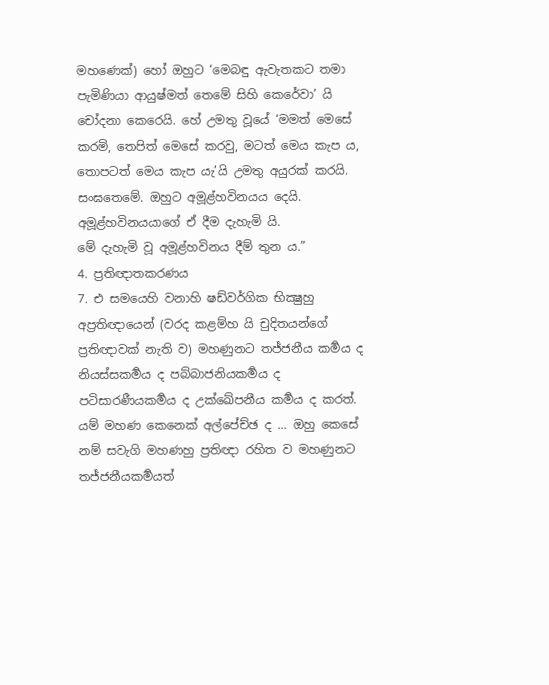මහණෙක්) හෝ ඔහුට ‘මෙබඳු ඇවැතකට තමා පැමිණියා ආයුෂ්මත් තෙමේ සිහි කෙරේවා’ යි චෝදනා කෙරෙයි. හේ උමතු වූයේ ‘මමත් මෙසේ කරමි, තෙපිත් මෙසේ කරවු, මටත් මෙය කැප ය, තොපටත් මෙය කැප යැ’යි උමතු අයුරක් කරයි. සංඝතෙමේ. ඔහුට අමූළ්හවිනයය දෙයි. අමූළ්හවිනයයාගේ ඒ දීම දැහැමි යි.
මේ දැහැමි වූ අමූළ්හවිනය දීම් තුන ය.”
4. ප්‍රතිඥාතකරණය
7. එ සමයෙහි වනාහි ෂඩ්වර්ගික භික්‍ෂුහු අප්‍රතිඥායෙන් (වරද කළම්හ යි චුදිතයන්ගේ ප්‍රතිඥාවක් නැති ව) මහණුනට තජ්ජනීය කර්‍මය ද නියස්සකර්‍මය ද පබ්බාජනියකර්‍මය ද පටිසාරණීයකර්‍මය ද උක්ඛේපනීය කර්‍මය ද කරත්. යම් මහණ කෙනෙක් අල්පේච්ඡ ද ... ඔහු කෙසේ නම් සවැගි මහණහු ප්‍රතිඥා රහිත ව මහණුනට තජ්ජනීයකර්‍මයත්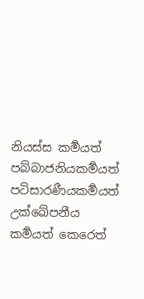නියස්ස කර්‍මයත් පබ්බාජනියකර්‍මයත් පටිසාරණීයකර්‍මයත් උක්ඛේපනීය කර්‍මයත් කෙරෙත්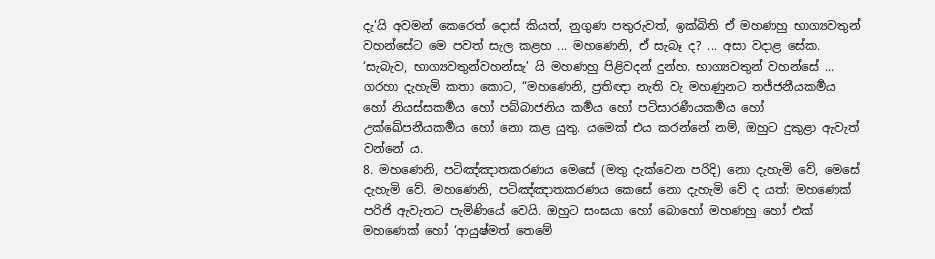දැ’යි අවමන් කෙරෙත් දොස් කියත්, නුගුණ පතුරුවත්, ඉක්බිති ඒ මහණහු භාග්‍යවතුන් වහන්සේට මෙ පවත් සැල කළහ ... මහණෙනි, ඒ සැබෑ ද? ... අසා වදාළ සේක.
‘සැබැව, භාග්‍යවතුන්වහන්සැ’ යි මහණහු පිළිවදන් දුන්හ. භාග්‍යවතුන් වහන්සේ ... ගරහා දැහැමි කතා කොට, “මහණෙනි, ප්‍රතිඥා නැති වැ මහණුනට තජ්ජනීයකර්‍මය හෝ නියස්සකර්‍මය හෝ පබ්බාජනිය කර්‍මය හෝ පටිසාරණීයකර්‍මය හෝ උක්ඛේපනීයකර්‍මය හෝ නො කළ යුතු. යමෙක් එය කරන්නේ නම්, ඔහුට දුකුළා ඇවැත් වන්නේ ය.
8. මහණෙනි, පටිඤ්ඤාතකරණය මෙසේ (මතු දැක්වෙන පරිදි) නො දැහැමි වේ, මෙසේ දැහැමි වේ. මහණෙනි, පටිඤ්ඤාතකරණය කෙසේ නො දැහැමි වේ ද යත්: මහණෙක් පරිජි ඇවැතට පැමිණියේ වෙයි. ඔහුට සංඝයා හෝ බොහෝ මහණහු හෝ එක් මහණෙක් හෝ ‘ආයුෂ්මත් තෙමේ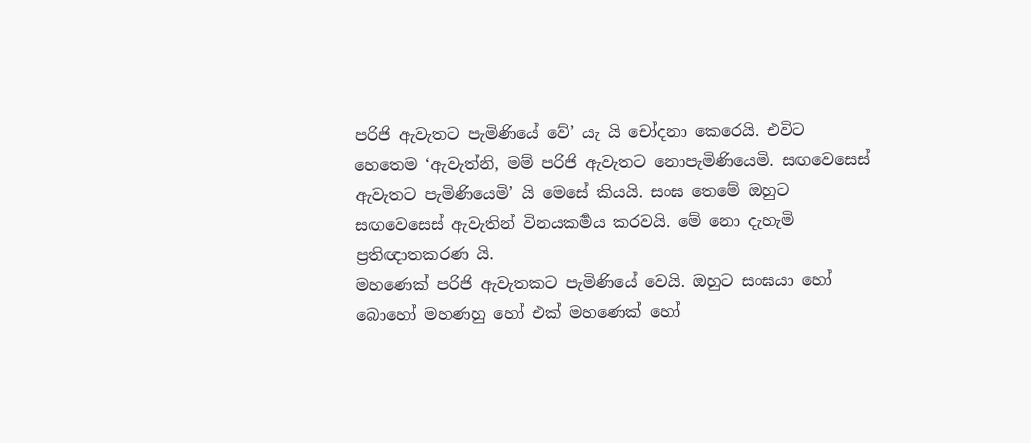පරිජි ඇවැතට පැමිණියේ වේ’ යැ යි චෝදනා කෙරෙයි. එවිට හෙතෙම ‘ඇවැත්නි, මම් පරිජි ඇවැතට නොපැමිණියෙමි. සඟවෙසෙස් ඇවැතට පැමිණියෙමි’ යි මෙසේ කියයි. සංඝ තෙමේ ඔහුට සඟවෙසෙස් ඇවැතින් විනයකර්‍මය කරවයි. මේ නො දැහැමි ප්‍රතිඥාතකරණ යි.
මහණෙක් පරිජි ඇවැතකට පැමිණියේ වෙයි. ඔහුට සංඝයා හෝ බොහෝ මහණහු හෝ එක් මහණෙක් හෝ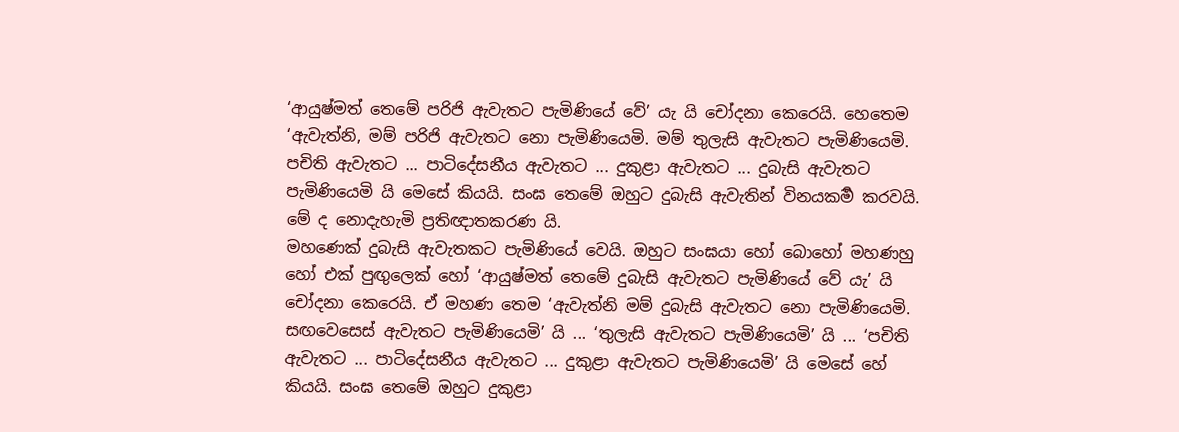‘ආයුෂ්මත් තෙමේ පරිජි ඇවැතට පැමිණියේ වේ’ යැ යි චෝදනා කෙරෙයි. හෙතෙම ‘ඇවැත්නි, මම් පරිජි ඇවැතට නො පැමිණියෙමි. මම් තුලැසි ඇවැතට පැමිණියෙමි. පචිති ඇවැතට ... පාටිදේසනීය ඇවැතට ... දුකුළා ඇවැතට ... දුබැසි ඇවැතට පැමිණියෙමි යි මෙසේ කියයි. සංඝ තෙමේ ඔහුට දුබැසි ඇවැතින් විනයකර්‍ම කරවයි. මේ ද නොදැහැමි ප්‍රතිඥාතකරණ යි.
මහණෙක් දුබැසි ඇවැතකට පැමිණියේ වෙයි. ඔහුට සංඝයා හෝ බොහෝ මහණහු හෝ එක් පුඟුලෙක් හෝ ‘ආයුෂ්මත් තෙමේ දුබැසි ඇවැතට පැමිණියේ වේ යැ’ යි චෝදනා කෙරෙයි. ඒ මහණ තෙම ‘ඇවැත්නි මම් දුබැසි ඇවැතට නො පැමිණියෙමි. සඟවෙසෙස් ඇවැතට පැමිණියෙමි’ යි ... ‘තුලැසි ඇවැතට පැමිණියෙමි’ යි ... ‘පචිති ඇවැතට ... පාටිදේසනීය ඇවැතට ... දුකුළා ඇවැතට පැමිණියෙමි’ යි මෙසේ හේ කියයි. සංඝ තෙමේ ඔහුට දුකුළා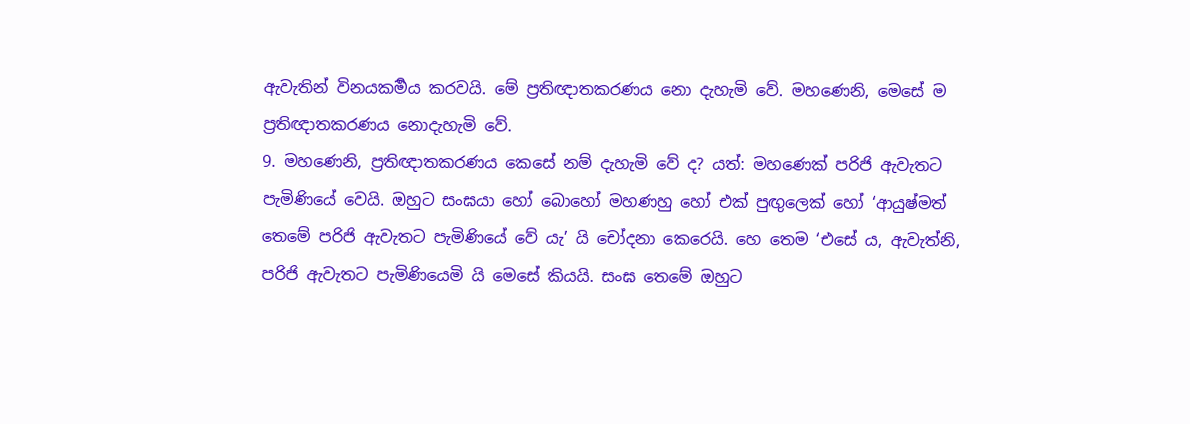ඇවැතින් විනයකර්‍මය කරවයි. මේ ප්‍රතිඥාතකරණය නො දැහැමි වේ. මහණෙනි, මෙසේ ම ප්‍රතිඥාතකරණය නොදැහැමි වේ.
9. මහණෙනි, ප්‍රතිඥාතකරණය කෙසේ නම් දැහැමි වේ ද? යත්: මහණෙක් පරිජි ඇවැතට පැමිණියේ වෙයි. ඔහුට සංඝයා හෝ බොහෝ මහණහු හෝ එක් පුඟුලෙක් හෝ ‘ආයුෂ්මත් තෙමේ පරිජි ඇවැතට පැමිණියේ වේ යැ’ යි චෝදනා කෙරෙයි. හෙ තෙම ‘එසේ ය, ඇවැත්නි, පරිජි ඇවැතට පැමිණියෙමි යි මෙසේ කියයි. සංඝ තෙමේ ඔහුට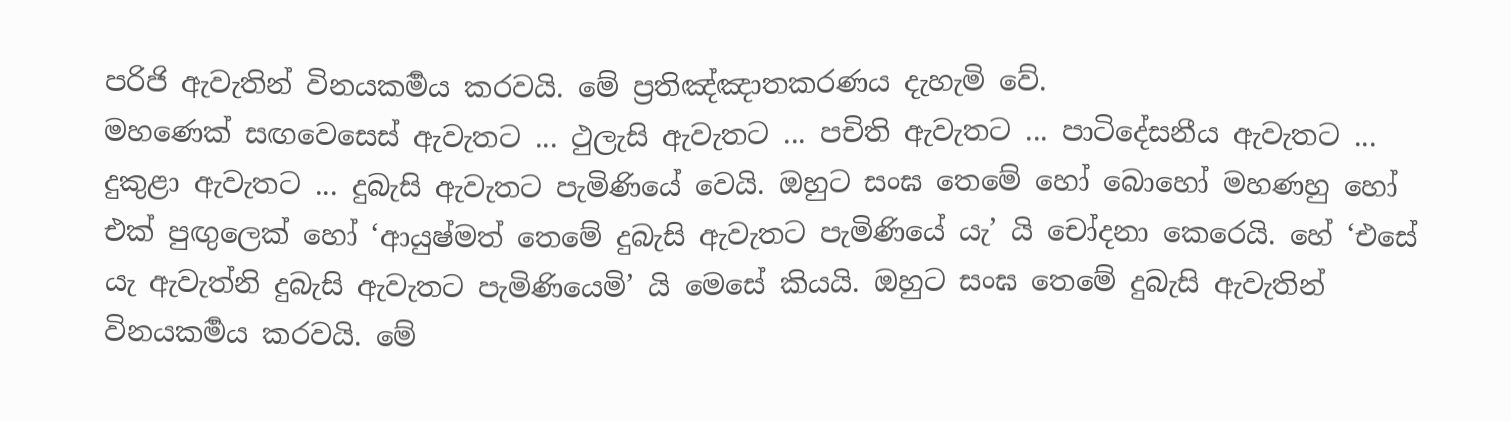පරිජි ඇවැතින් විනයකර්‍මය කරවයි. මේ ප්‍රතිඤ්ඤාතකරණය දැහැමි වේ.
මහණෙක් සඟවෙසෙස් ඇවැතට ... ථුලැසි ඇවැතට ... පචිති ඇවැතට ... පාටිදේසනීය ඇවැතට ... දුකුළා ඇවැතට ... දුබැසි ඇවැතට පැමිණියේ වෙයි. ඔහුට සංඝ තෙමේ හෝ බොහෝ මහණහු හෝ එක් පුඟුලෙක් හෝ ‘ආයුෂ්මත් තෙමේ දුබැසි ඇවැතට පැමිණියේ යැ’ යි චෝදනා කෙරෙයි. හේ ‘එසේ යැ ඇවැත්නි දුබැසි ඇවැතට පැමිණියෙමි’ යි මෙසේ කියයි. ඔහුට සංඝ තෙමේ දුබැසි ඇවැතින් විනයකර්‍මය කරවයි. මේ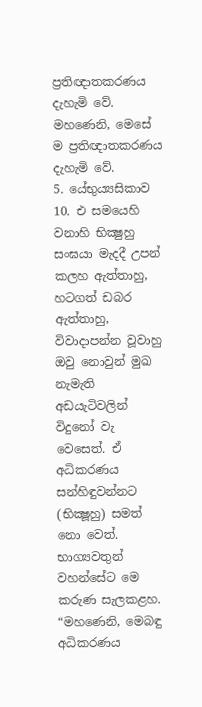ප්‍රතිඥාතකරණය දැහැමි වේ.
මහණෙනි, මෙසේ ම ප්‍රතිඥාතකරණය දැහැමි වේ.
5. යේභුය්‍යසිකාව
10. එ සමයෙහි වනාහි භික්‍ෂුහු සංඝයා මැදදී උපන් කලහ ඇත්තාහු, හටගත් ඩබර ඇත්තාහු, විවාදාපන්න වූවාහු ඔවු නොවුන් මුඛ නැමැති අඩයැටිවලින් විදුනෝ වැ වෙසෙත්. ඒ අධිකරණය සන්හිඳුවන්නට (භික්‍ෂූහු) සමත් නො වෙත්. භාග්‍යවතුන් වහන්සේට මෙ කරුණ සැලකළහ. “මහණෙනි, මෙබඳු අධිකරණය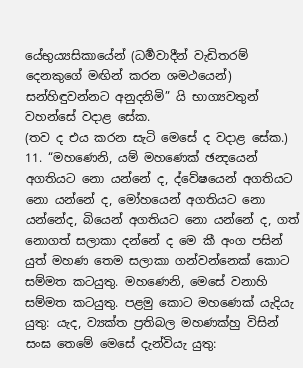යේභුය්‍යසිකායේන් (ධර්‍මවාදීන් වැඩිතරම් දෙනකුගේ මඟින් කරන ශමථයෙන්) සන්හිඳුවන්නට අනුදනිමි” යි භාග්‍යවතුන් වහන්සේ වදාළ සේක.
(තව ද එය කරන සැටි මෙසේ ද වදාළ සේක.)
11. “මහණෙනි, යම් මහණෙක් ඡන්‍දයෙන් අගතියට නො යන්නේ ද, ද්වේෂයෙන් අගතියට නො යන්නේ ද, මෝහයෙන් අගතියට නො යන්නේද, බියෙන් අගතියට නො යන්නේ ද, ගත් නොගත් සලාකා දන්නේ ද මෙ කී අංග පසින් යුත් මහණ තෙම සලාකා ගන්වන්නෙක් කොට සම්මත කටයුතු. මහණෙනි, මෙසේ වනාහි සම්මත කටයුතු. පළමු කොට මහණෙක් යැදියැ යුතු: යැද, ව්‍යක්ත ප්‍රතිබල මහණක්හු විසින් සංඝ තෙමේ මෙසේ දැන්වියැ යුතු: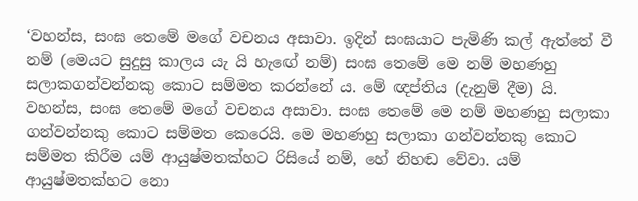‘වහන්ස, සංඝ තෙමේ මගේ වචනය අසාවා. ඉදින් සංඝයාට පැමිණි කල් ඇත්තේ වී නම් (මෙයට සුදුසු කාලය යැ යි හැඟේ නම්) සංඝ තෙමේ මෙ නම් මහණහු සලාකගන්වන්නකු කොට සම්මත කරන්නේ ය. මේ ඥප්තිය (දැනුම් දීම) යි.
වහන්ස, සංඝ තෙමේ මගේ වචනය අසාවා. සංඝ තෙමේ මෙ නම් මහණහු සලාකා ගන්වන්නකු කොට සම්මත කෙරෙයි. මෙ මහණහු සලාකා ගන්වන්නකු කොට සම්මත කිරීම යම් ආයුෂ්මතක්හට රිසියේ නම්, හේ නිහඬ වේවා. යම් ආයුෂ්මතක්හට නො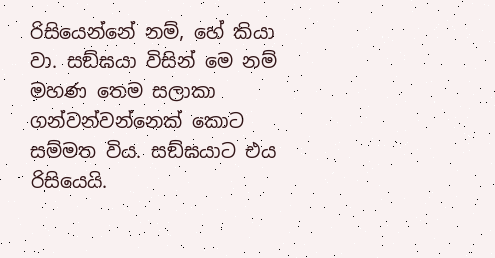රිසියෙන්නේ නම්, හේ කියා වා. සඞ්ඝයා විසින් මෙ නම් මහණ තෙම සලාකා ගන්වන්වන්නෙක් කොට සම්මත විය. සඞ්ඝයාට එය රිසියෙයි.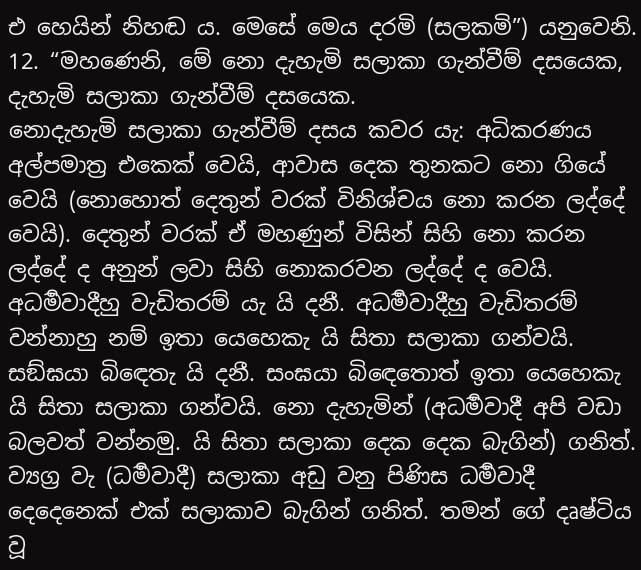එ හෙයින් නිහඬ ය. මෙසේ මෙය දරමි (සලකමි”) යනුවෙනි.
12. “මහණෙනි, මේ නො දැහැමි සලාකා ගැන්වීම් දසයෙක, දැහැමි සලාකා ගැන්වීම් දසයෙක.
නොදැහැමි සලාකා ගැන්වීම් දසය කවර යැ: අධිකරණය අල්පමාත්‍ර එකෙක් වෙයි, ආවාස දෙක තුනකට නො ගියේ වෙයි (නොහොත් දෙතුන් වරක් විනිශ්චය නො කරන ලද්දේ වෙයි). දෙතුන් වරක් ඒ මහණුන් විසින් සිහි නො කරන ලද්දේ ද අනුන් ලවා සිහි නොකරවන ලද්දේ ද වෙයි. අධර්‍මවාදීහු වැඩිතරම් යැ යි දනී. අධර්‍මවාදීහු වැඩිතරම් වන්නාහු නම් ඉතා යෙහෙකැ යි සිතා සලාකා ගන්වයි. සඞ්ඝයා බිඳෙතැ යි දනී. සංඝයා බිඳෙතොත් ඉතා යෙහෙකැ යි සිතා සලාකා ගන්වයි. නො දැහැමින් (අධර්‍මවාදී අපි වඩා බලවත් වන්නමු. යි සිතා සලාකා දෙක දෙක බැගින්) ගනිත්. ව්‍යග්‍ර වැ (ධර්‍මවාදී) සලාකා අඩු වනු පිණිස ධර්‍මවාදී දෙදෙනෙක් එක් සලාකාව බැගින් ගනිත්. තමන් ගේ දෘෂ්ටිය වූ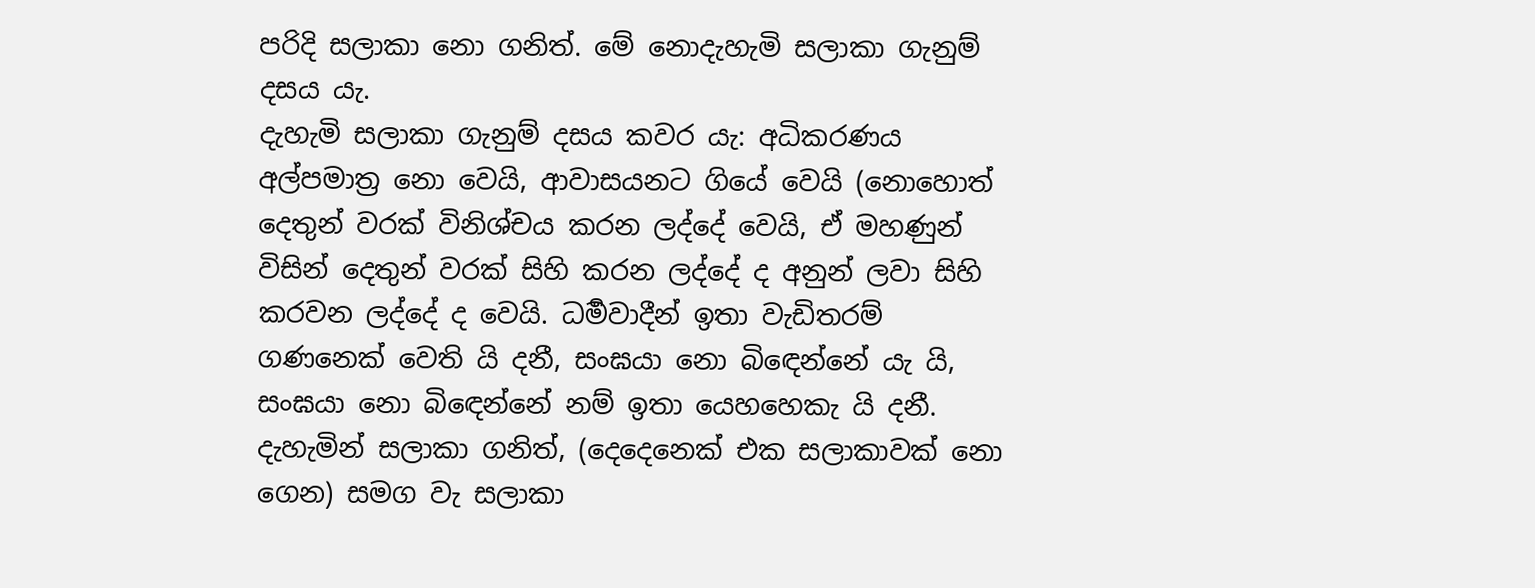පරිදි සලාකා නො ගනිත්. මේ නොදැහැමි සලාකා ගැනුම් දසය යැ.
දැහැමි සලාකා ගැනුම් දසය කවර යැ: අධිකරණය අල්පමාත්‍ර නො වෙයි, ආවාසයනට ගියේ වෙයි (නොහොත් දෙතුන් වරක් විනිශ්චය කරන ලද්දේ වෙයි, ඒ මහණුන් විසින් දෙතුන් වරක් සිහි කරන ලද්දේ ද අනුන් ලවා සිහි කරවන ලද්දේ ද වෙයි. ධර්‍මවාදීන් ඉතා වැඩිතරම් ගණනෙක් වෙති යි දනී, සංඝයා නො බිඳෙන්නේ යැ යි, සංඝයා නො බිඳෙන්නේ නම් ඉතා යෙහහෙකැ යි දනී. දැහැමින් සලාකා ගනිත්, (දෙදෙනෙක් එක සලාකාවක් නො ගෙන) සමග වැ සලාකා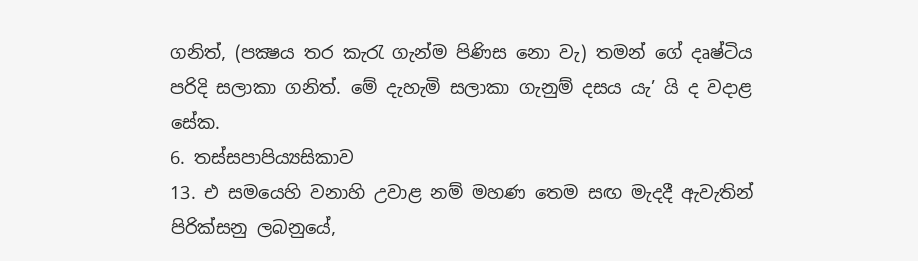ගනිත්, (පක්‍ෂය තර කැරැ ගැන්ම පිණිස නො වැ) තමන් ගේ දෘෂ්ටිය පරිදි සලාකා ගනිත්. මේ දැහැමි සලාකා ගැනුම් දසය යැ’ යි ද වදාළ සේක.
6. තස්සපාපිය්‍යසිකාව
13. එ සමයෙහි වනාහි උවාළ නම් මහණ තෙම සඟ මැදදී ඇවැතින් පිරික්සනු ලබනුයේ,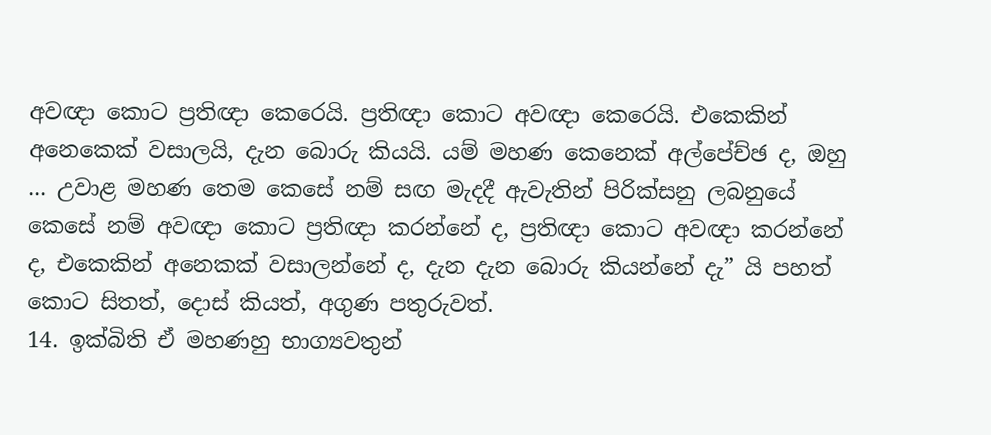අවඥා කොට ප්‍රතිඥා කෙරෙයි. ප්‍රතිඥා කොට අවඥා කෙරෙයි. එකෙකින් අනෙකෙක් වසාලයි, දැන බොරු කියයි. යම් මහණ කෙනෙක් අල්පේච්ඡ ද, ඔහු ... උවාළ මහණ තෙම කෙසේ නම් සඟ මැදදී ඇවැතින් පිරික්සනු ලබනුයේ කෙසේ නම් අවඥා කොට ප්‍රතිඥා කරන්නේ ද, ප්‍රතිඥා කොට අවඥා කරන්නේ ද, එකෙකින් අනෙකක් වසාලන්නේ ද, දැන දැන බොරු කියන්නේ දැ” යි පහත් කොට සිතත්, දොස් කියත්, අගුණ පතුරුවත්.
14. ඉක්බිති ඒ මහණහු භාග්‍යවතුන්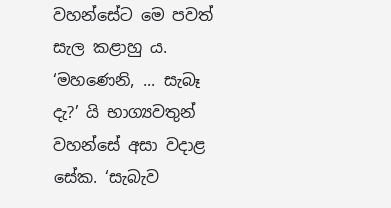වහන්සේට මෙ පවත් සැල කළාහු ය. ‘මහණෙනි, ... සැබෑ දැ?’ යි භාග්‍යවතුන් වහන්සේ අසා වදාළ සේක. ‘සැබැව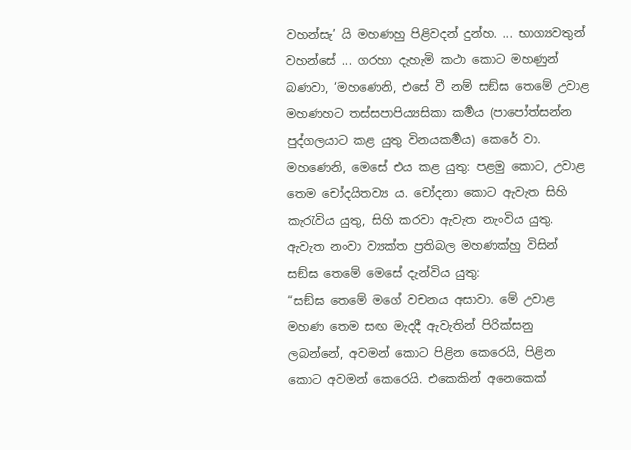වහන්සැ’ යි මහණහු පිළිවදන් දුන්හ. ... භාග්‍යවතුන් වහන්සේ ... ගරහා දැහැමි කථා කොට මහණුන් බණවා, ‘මහණෙනි, එසේ වී නම් සඞ්ඝ තෙමේ උවාළ මහණහට තස්සපාපිය්‍යසිකා කර්‍මය (පාපෝත්සන්න පුද්ගලයාට කළ යුතු විනයකර්‍මය) කෙරේ වා. මහණෙනි, මෙසේ එය කළ යුතු: පළමු කොට, උවාළ තෙම චෝදයිතව්‍ය ය. චෝදනා කොට ඇවැත සිහි කැරැවිය යුතු, සිහි කරවා ඇවැත නැංවිය යුතු. ඇවැත නංවා ව්‍යක්ත ප්‍රතිබල මහණක්හු විසින් සඞ්ඝ තෙමේ මෙසේ දැන්විය යුතු:
“සඞ්ඝ තෙමේ මගේ වචනය අසාවා. මේ උවාළ මහණ තෙම සඟ මැදදී ඇවැතින් පිරික්සනු ලබන්නේ, අවමන් කොට පිළින කෙරෙයි, පිළින කොට අවමන් කෙරෙයි. එකෙකින් අනෙකෙක්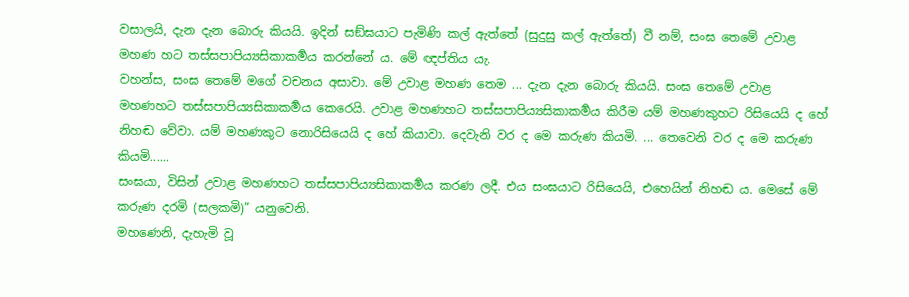වසාලයි, දැන දැන බොරු කියයි. ඉදින් සඞ්ඝයාට පැමිණි කල් ඇත්තේ (සුදුසු කල් ඇත්තේ) වී නම්, සංඝ තෙමේ උවාළ මහණ හට තස්සපාපිය්‍යසිකාකර්‍මය කරන්නේ ය. මේ ඥප්තිය යැ.
වහන්ස, සංඝ තෙමේ මගේ වචනය අසාවා. මේ උවාළ මහණ තෙම ... දැන දැන බොරු කියයි. සංඝ තෙමේ උවාළ මහණහට තස්සපාපිය්‍යසිකාකර්‍මය කෙරෙයි. උවාළ මහණහට තස්සපාපිය්‍යසිකාකර්‍මය කිරීම යම් මහණකුහට රිසියෙයි ද හේ නිහඬ වේවා. යම් මහණකුට නොරිසියෙයි ද හේ කියාවා. දෙවැනි වර ද මෙ කරුණ කියමි. ... තෙවෙනි වර ද මෙ කරුණ කියමි......
සංඝයා, විසින් උවාළ මහණහට තස්සපාපිය්‍යසිකාකර්‍මය කරණ ලදී. එය සංඝයාට රිසියෙයි, එහෙයින් නිහඬ ය. මෙසේ මේ කරුණ දරමි (සලකමි)” යනුවෙනි.
මහණෙනි, දැහැමි වූ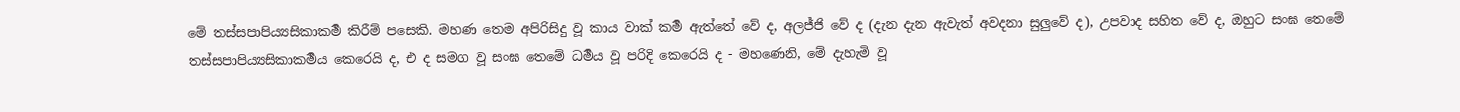මේ තස්සපාපිය්‍යසිකාකර්‍ම කිරීම් පසෙකි. මහණ තෙම අපිරිසිදු වූ කාය වාක් කර්‍ම ඇත්තේ වේ ද, අලජ්ජි වේ ද (දැන දැන ඇවැත් අවදනා සුලුවේ ද), උපවාද සහිත වේ ද, ඔහුට සංඝ තෙමේ තස්සපාපිය්‍යසිකාකර්‍මය කෙරෙයි ද, එ ද සමග වූ සංඝ තෙමේ ධර්‍මය වූ පරිදි කෙරෙයි ද - මහණෙනි, මේ දැහැමි වූ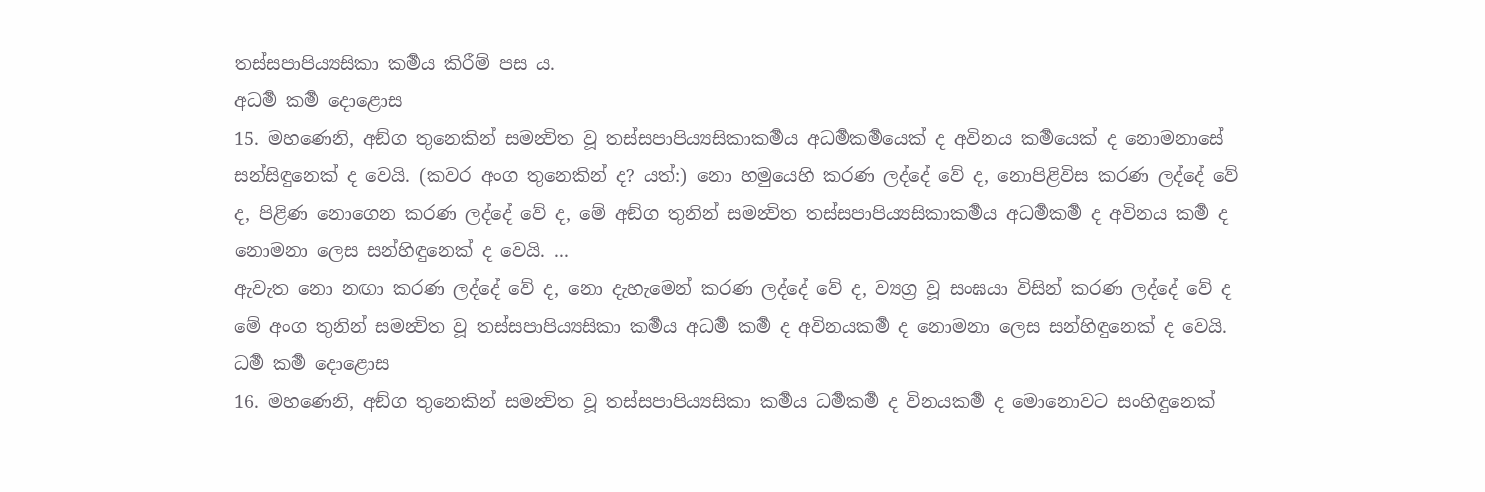තස්සපාපිය්‍යසිකා කර්‍මය කිරීම් පස ය.
අධර්‍ම කර්‍ම දොළොස
15. මහණෙනි, අඞ්ග තුනෙකින් සමන්‍විත වූ තස්සපාපිය්‍යසිකාකර්‍මය අධර්‍මකර්‍මයෙක් ද අවිනය කර්‍මයෙක් ද නොමනාසේ සන්සිඳුනෙක් ද වෙයි. (කවර අංග තුනෙකින් ද? යත්:) නො හමුයෙහි කරණ ලද්දේ වේ ද, නොපිළිවිස කරණ ලද්දේ වේ ද, පිළිණ නොගෙන කරණ ලද්දේ වේ ද, මේ අඞ්ග තුනින් සමන්‍විත තස්සපාපිය්‍යසිකාකර්‍මය අධර්‍මකර්‍ම ද අවිනය කර්‍ම ද නොමනා ලෙස සන්හිඳුනෙක් ද වෙයි. ...
ඇවැත නො නඟා කරණ ලද්දේ වේ ද, නො දැහැමෙන් කරණ ලද්දේ වේ ද, ව්‍යග්‍ර වූ සංඝයා විසින් කරණ ලද්දේ වේ ද මේ අංග තුනින් සමන්‍විත වූ තස්සපාපිය්‍යසිකා කර්‍මය අධර්‍ම කර්‍ම ද අවිනයකර්‍ම ද නොමනා ලෙස සන්හිඳුනෙක් ද වෙයි.
ධර්‍ම කර්‍ම දොළොස
16. මහණෙනි, අඞ්ග තුනෙකින් සමන්‍විත වූ තස්සපාපිය්‍යසිකා කර්‍මය ධර්‍මකර්‍ම ද විනයකර්‍ම ද මොනොවට සංහිඳුනෙක්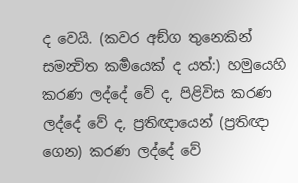ද වෙයි. (කවර අඞ්ග තුනෙකින් සමන්‍විත කර්‍මයෙක් ද යත්:) හමුයෙහි කරණ ලද්දේ වේ ද, පිළිවිස කරණ ලද්දේ වේ ද, ප්‍රතිඥායෙන් (ප්‍රතිඥා ගෙන) කරණ ලද්දේ වේ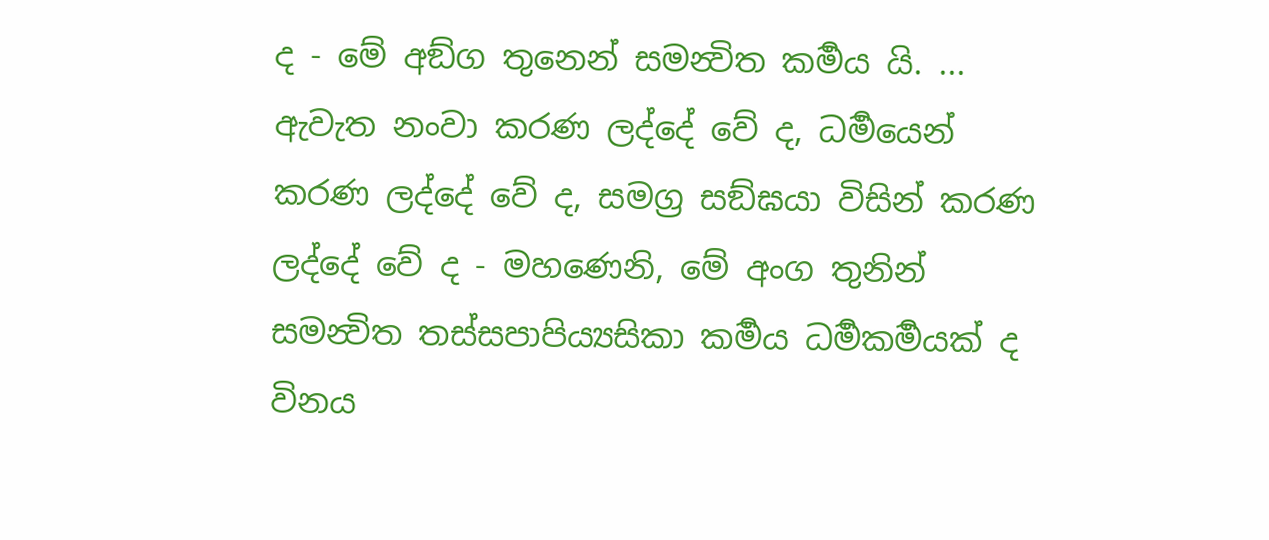ද - මේ අඞ්ග තුනෙන් සමන්‍විත කර්‍මය යි. ... ඇවැත නංවා කරණ ලද්දේ වේ ද, ධර්‍මයෙන් කරණ ලද්දේ වේ ද, සමග්‍ර සඞ්ඝයා විසින් කරණ ලද්දේ වේ ද - මහණෙනි, මේ අංග තුනින් සමන්‍විත තස්සපාපිය්‍යසිකා කර්‍මය ධර්‍මකර්‍මයක් ද විනය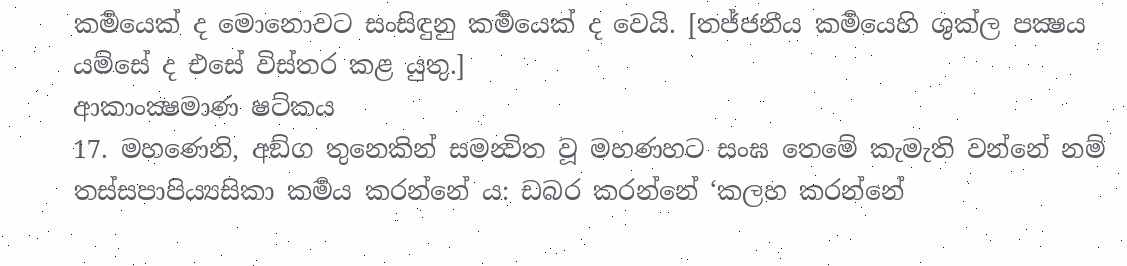කර්‍මයෙක් ද මොනොවට සංසිඳුනු කර්‍මයෙක් ද වෙයි. [තජ්ජනීය කර්‍මයෙහි ශුක්ල පක්‍ෂය යම්සේ ද එසේ විස්තර කළ යුතු.]
ආකාංක්‍ෂමාණ ෂට්කය
17. මහණෙනි, අඞ්ග තුනෙකින් සමන්‍විත වූ මහණහට සංඝ තෙමේ කැමැති වන්නේ නම් තස්සපාපිය්‍යසිකා කර්‍මය කරන්නේ ය: ඩබර කරන්නේ ‘කලහ කරන්නේ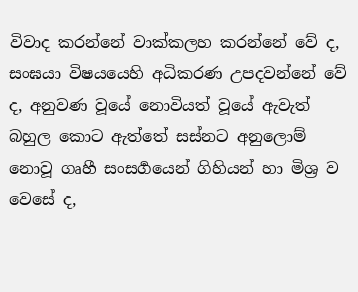විවාද කරන්නේ වාක්කලහ කරන්නේ වේ ද, සංඝයා විෂයයෙහි අධිකරණ උපදවන්නේ වේ ද, අනුවණ වූයේ නොවියත් වූයේ ඇවැත් බහුල කොට ඇත්තේ සස්නට අනුලොම් නොවූ ගෘහී සංසර්‍ගයෙන් ගිහියන් හා මිශ්‍ර ව වෙසේ ද,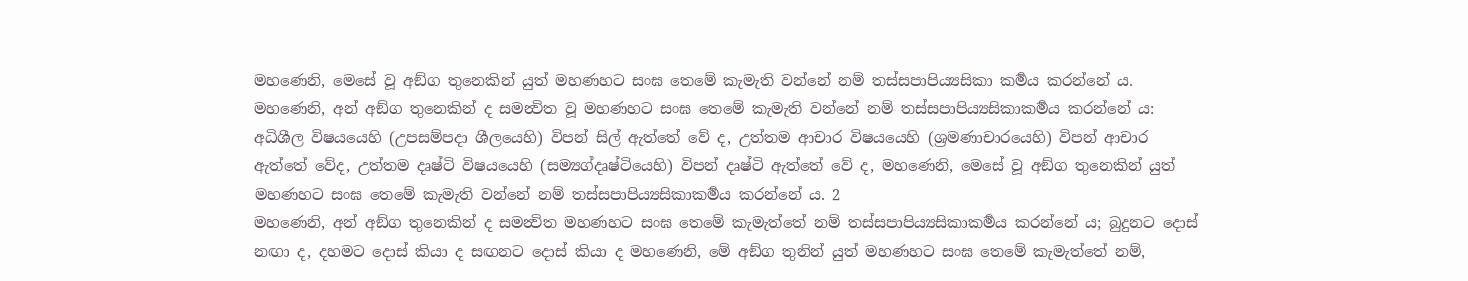මහණෙනි, මෙසේ වූ අඞ්ග තුනෙකින් යුත් මහණහට සංඝ තෙමේ කැමැති වන්නේ නම් තස්සපාපිය්‍යසිකා කර්‍මය කරන්නේ ය.
මහණෙනි, අන් අඞ්ග තුනෙකින් ද සමන්‍විත වූ මහණහට සංඝ තෙමේ කැමැති වන්නේ නම් තස්සපාපිය්‍යසිකාකර්‍මය කරන්නේ ය: අධිශීල විෂයයෙහි (උපසම්පදා ශීලයෙහි) විපන් සිල් ඇත්තේ වේ ද, උත්තම ආචාර විෂයයෙහි (ශ්‍රමණාචාරයෙහි) විපන් ආචාර ඇත්තේ වේද, උත්තම දෘෂ්ටි විෂයයෙහි (සම්‍යග්දෘෂ්ටියෙහි) විපන් දෘෂ්ටි ඇත්තේ වේ ද, මහණෙනි, මෙසේ වූ අඞ්ග තුනෙකින් යුත් මහණහට සංඝ තෙමේ කැමැති වන්නේ නම් තස්සපාපිය්‍යසිකාකර්‍මය කරන්නේ ය. 2
මහණෙනි, අන් අඞ්ග තුනෙකින් ද සමන්‍විත මහණහට සංඝ තෙමේ කැමැත්තේ නම් තස්සපාපිය්‍යසිකාකර්‍මය කරන්නේ ය; බුදුනට දොස් නඟා ද, දහමට දොස් කියා ද සඟනට දොස් කියා ද මහණෙනි, මේ අඞ්ග තුනින් යුත් මහණහට සංඝ තෙමේ කැමැත්තේ නම්,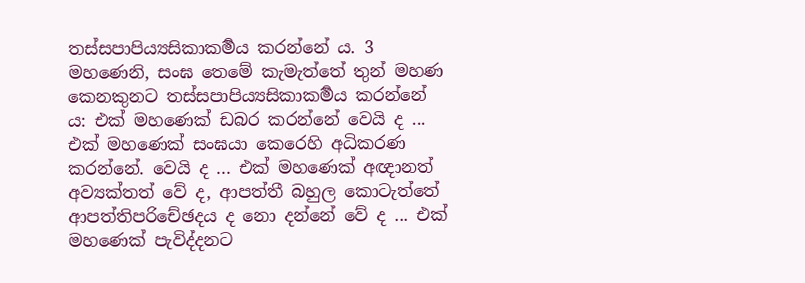තස්සපාපිය්‍යසිකාකර්‍මය කරන්නේ ය. 3
මහණෙනි, සංඝ තෙමේ කැමැත්තේ තුන් මහණ කෙනකුනට තස්සපාපිය්‍යසිකාකර්‍මය කරන්නේ ය: එක් මහණෙක් ඩබර කරන්නේ වෙයි ද ... එක් මහණෙක් සංඝයා කෙරෙහි අධිකරණ කරන්නේ. වෙයි ද ... එක් මහණෙක් අඥානත් අව්‍යක්තත් වේ ද, ආපත්තී බහුල කොටැත්තේ ආපත්තිපරිචේඡදය ද නො දන්නේ වේ ද ... එක් මහණෙක් පැවිද්දනට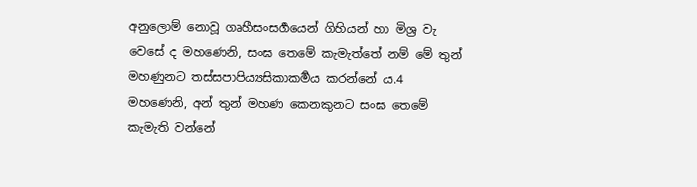අනුලොම් නොවූ ගෘහීසංසර්‍ගයෙන් ගිහියන් හා මිශ්‍ර වැ වෙසේ ද මහණෙනි, සංඝ තෙමේ කැමැත්තේ නම් මේ තුන් මහණුනට තස්සපාපිය්‍යසිකාකර්‍මය කරන්නේ ය.4
මහණෙනි, අන් තුන් මහණ කෙනකුනට සංඝ තෙමේ කැමැති වන්නේ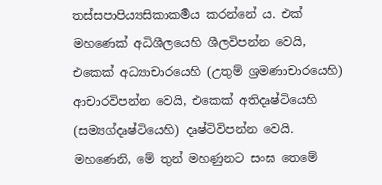තස්සපාපිය්‍යසිකාකර්‍මය කරන්නේ ය. එක් මහණෙක් අධිශීලයෙහි ශීලවිපන්න වෙයි, එකෙක් අධ්‍යාචාරයෙහි (උතුම් ශ්‍රමණාචාරයෙහි) ආචාරවිපන්න වෙයි, එකෙක් අතිදෘෂ්ටියෙහි (සම්‍යග්දෘෂ්ටියෙහි) දෘෂ්ටිවිපන්න වෙයි. මහණෙනි, මේ තුන් මහණුනට සංඝ තෙමේ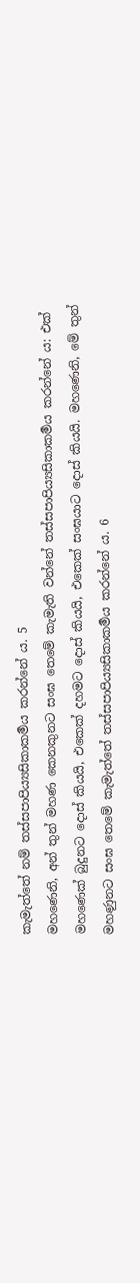කැමැත්තේ නම් තස්සපාපිය්‍යසිකාකර්‍මය කරන්නේ ය. 5
මහණෙනි, අන් තුන් මහණ කෙනකුනට සංඝ තෙමේ කැමැති වන්නේ තස්සපාපිය්‍යසිකාකර්‍මය කරන්නේ ය: එක් මහණෙක් බුදුනට දොස් කියයි, එකෙක් දහමට දොස් කියයි, එකෙක් සංඝයාට දොස් කියයි. මහණෙනි, මේ තුන් මහණුනට සංඝ තෙමේ කැමැත්තේ තස්සපාපිය්‍යසිකාකර්‍මය කරන්නේ ය. 6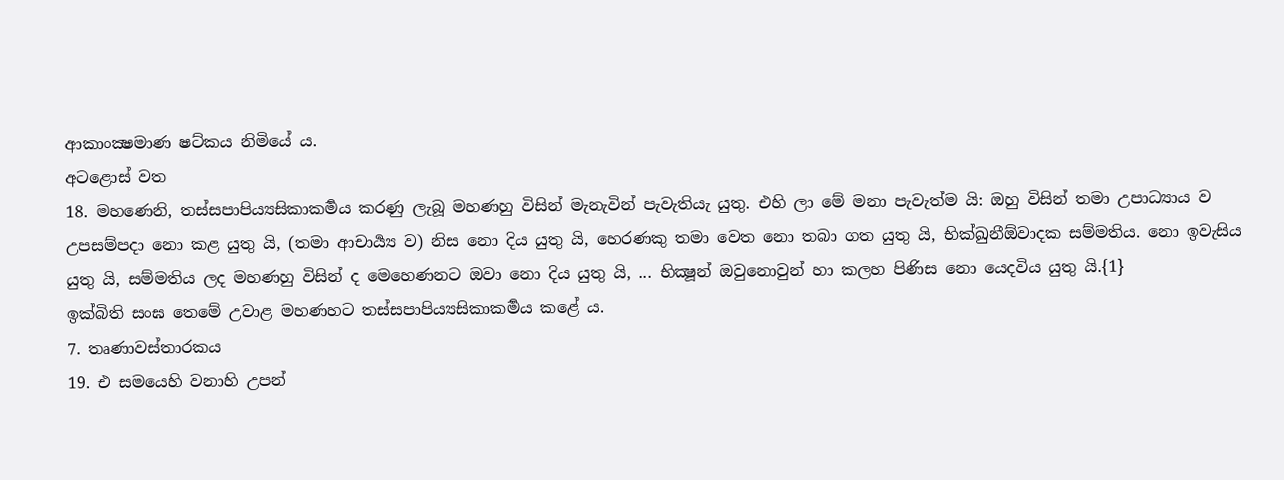ආකාංක්‍ෂමාණ ෂට්කය නිමියේ ය.
අටළොස් වත
18. මහණෙනි, තස්සපාපිය්‍යසිකාකර්‍මය කරණු ලැබූ මහණහු විසින් මැනැවින් පැවැතියැ යුතු. එහි ලා මේ මනා පැවැත්ම යි: ඔහු විසින් තමා උපාධ්‍යාය ව උපසම්පදා නො කළ යුතු යි, (තමා ආචාර්‍ය්‍ය ව) නිස නො දිය යුතු යි, හෙරණකු තමා වෙත නො තබා ගත යුතු යි, භික්ඛුනීඕවාදක සම්මතිය. නො ඉවැසිය යුතු යි, සම්මතිය ලද මහණහු විසින් ද මෙහෙණනට ඔවා නො දිය යුතු යි, ... භික්‍ෂූන් ඔවුනොවුන් හා කලහ පිණිස නො යෙදවිය යුතු යි.{1}
ඉක්බිති සංඝ තෙමේ උවාළ මහණහට තස්සපාපිය්‍යසිකාකර්‍මය කළේ ය.
7. තෘණාවස්තාරකය
19. එ සමයෙහි වනාහි උපන්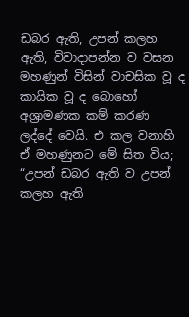ඩබර ඇති, උපන් කලහ ඇති, විවාදාපන්න ව වසන මහණුන් විසින් වාචසික වූ ද කායික වූ ද බොහෝ අශ්‍රාමණක කම් කරණ ලද්දේ වෙයි. එ කල වනාහි ඒ මහණුනට මේ සිත විය; “උපන් ඩබර ඇති ව උපන් කලහ ඇති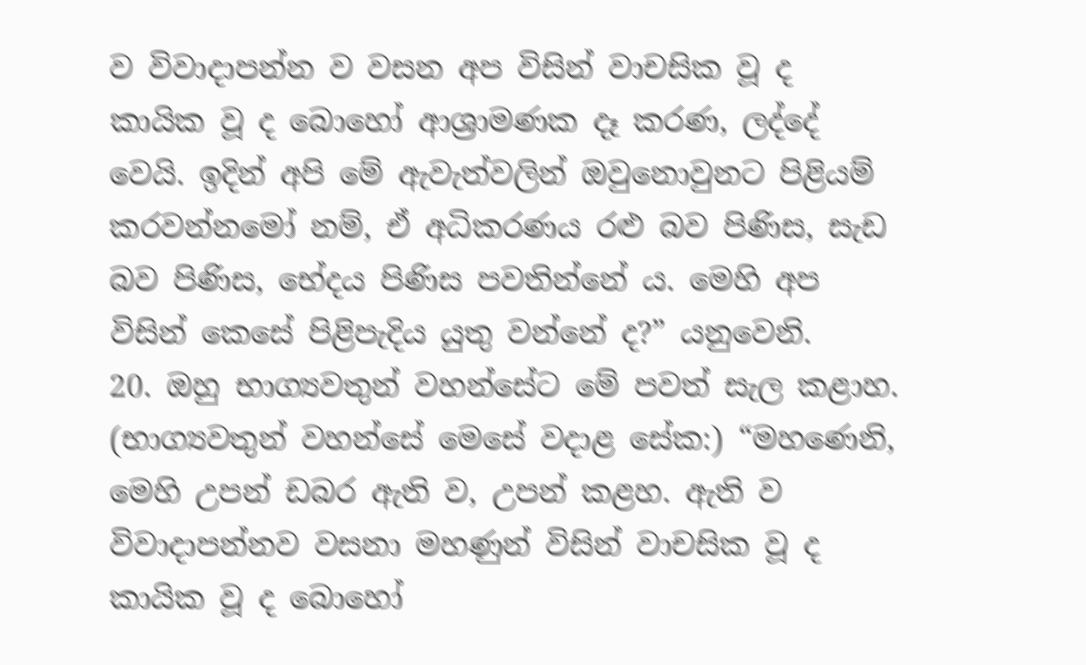ව විවාදාපන්න ව වසන අප විසින් වාචසික වූ ද කායික වූ ද බොහෝ ආශ්‍රාමණක දෑ කරණ, ලද්දේ වෙයි. ඉදින් අපි මේ ඇවැත්වලින් ඔවුනොවුනට පිළියම් කරවන්නමෝ නම්, ඒ අධිකරණය රළු බව පිණිස, සැඩ බව පිණිස, භේදය පිණිස පවතින්නේ ය. මෙහි අප විසින් කෙසේ පිළිපැදිය යුතු වන්නේ ද?” යනුවෙනි.
20. ඔහු භාග්‍යවතුන් වහන්සේට මේ පවත් සැල කළාහ. (භාග්‍යවතුන් වහන්සේ මෙසේ වදාළ සේක:) “මහණෙනි, මෙහි උපන් ඩබර ඇති ව, උපන් කළහ. ඇති ව විවාදාපන්නව වසනා මහණුන් විසින් වාචසික වූ ද කායික වූ ද බොහෝ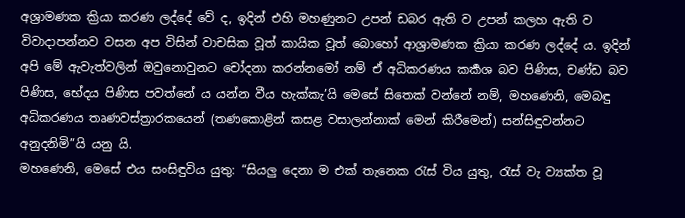අශ්‍රාමණක ක්‍රියා කරණ ලද්දේ වේ ද, ඉදින් එහි මහණුනට උපන් ඩබර ඇති ව උපන් කලහ ඇති ව විවාදාපන්නව වසන අප විසින් වාචසික වූත් කායික වූත් බොහෝ ආශ්‍රාමණක ක්‍රියා කරණ ලද්දේ ය. ඉදින් අපි මේ ඇවැත්වලින් ඔවුනොවුනට චෝදනා කරන්නමෝ නම් ඒ අධිකරණය කර්‍කශ බව පිණිස, චණ්ඩ බව පිණිස, භේදය පිණිස පවත්නේ ය යන්න වීය හැක්කැ’යි මෙසේ සිතෙක් වන්නේ නම්, මහණෙනි, මෙබඳු අධිකරණය තෘණවස්ත්‍රාරකයෙන් (තණකොළින් කසළ වසාලන්නාක් මෙන් කිරීමෙන්) සන්සිඳුවන්නට අනුදනිමි”යි යනු යි.
මහණෙනි, මෙසේ එය සංසිඳුවිය යුතු: “සියලු දෙනා ම එක් තැනෙක රැස් විය යුතු, රැස් වැ ව්‍යක්ත වූ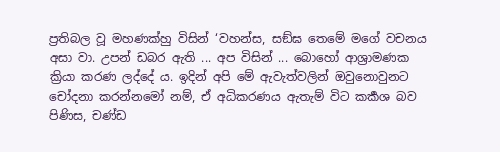ප්‍රතිබල වූ මහණක්හු විසින් ‘වහන්ස, සඞ්ඝ තෙමේ මගේ වචනය අසා වා. උපන් ඩබර ඇති ... අප විසින් ... බොහෝ ආශ්‍රාමණක ක්‍රියා කරණ ලද්දේ ය. ඉදින් අපි මේ ඇවැත්වලින් ඔවුනොවුනට චෝදනා කරන්නමෝ නම්, ඒ අධිකරණය ඇතැම් විට කර්‍කශ බව පිණිස, චණ්ඩ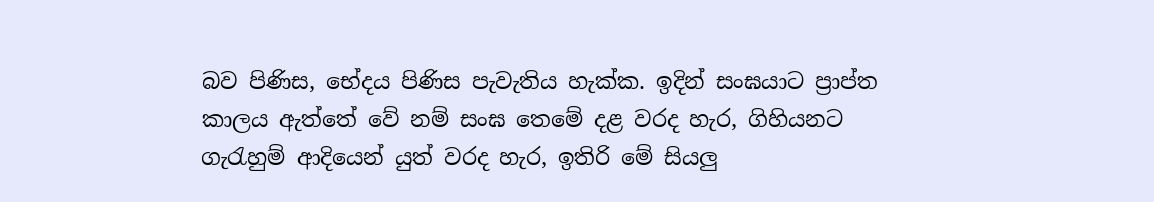බව පිණිස, භේදය පිණිස පැවැතිය හැක්ක. ඉදින් සංඝයාට ප්‍රාප්ත කාලය ඇත්තේ වේ නම් සංඝ තෙමේ දළ වරද හැර, ගිහියනට ගැරැහුම් ආදියෙන් යුත් වරද හැර, ඉතිරි මේ සියලු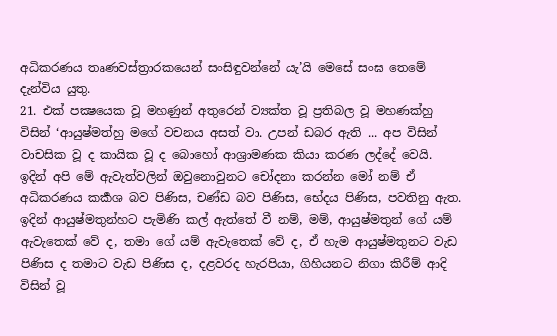අධිකරණය තෘණවස්ත්‍රාරකයෙන් සංසිඳුවන්නේ යැ’යි මෙසේ සංඝ තෙමේ දැන්විය යුතු.
21. එක් පක්‍ෂයෙක වූ මහණුන් අතුරෙන් ව්‍යක්ත වූ ප්‍රතිබල වූ මහණක්හු විසින් ‘ආයුෂ්මත්හු මගේ වචනය අසත් වා. උපන් ඩබර ඇති ... අප විසින් වාචසික වූ ද කායික වූ ද බොහෝ ආශ්‍රාමණක කියා කරණ ලද්දේ වෙයි. ඉදින් අපි මේ ඇවැත්වලින් ඔවුනොවුනට චෝදනා කරන්න මෝ නම් ඒ අධිකරණය කර්‍කශ බව පිණිස, චණ්ඩ බව පිණිස, භේදය පිණිස, පවතිනු ඇත. ඉදින් ආයුෂ්මතුන්හට පැමිණි කල් ඇත්තේ වී නම්, මම්, ආයුෂ්මතුන් ගේ යම් ඇවැතෙක් වේ ද, තමා ගේ යම් ඇවැතෙක් වේ ද, ඒ හැම ආයුෂ්මතුනට වැඩ පිණිස ද තමාට වැඩ පිණිස ද, දළවරද හැරපියා, ගිහියනට නිගා කිරීම් ආදි විසින් වූ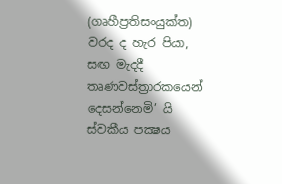(ගෘහීප්‍රතිසංයුක්ත) වරද ද හැර පියා, සඟ මැදදී තෘණවස්ත්‍රාරකයෙන් දෙසන්නෙමි’ යි ස්වකීය පක්‍ෂය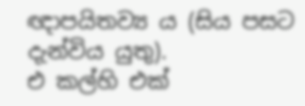ඥාපයිතව්‍ය ය (සිය පසට දැන්විය යුතු).
එ කල්හි එක්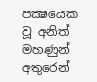පක්‍ෂයෙක වූ අනිත් මහණුන් අතුරෙන්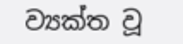ව්‍යක්ත වූ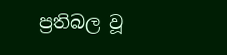ප්‍රතිබල වූ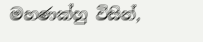මහණක්හු විසින්,